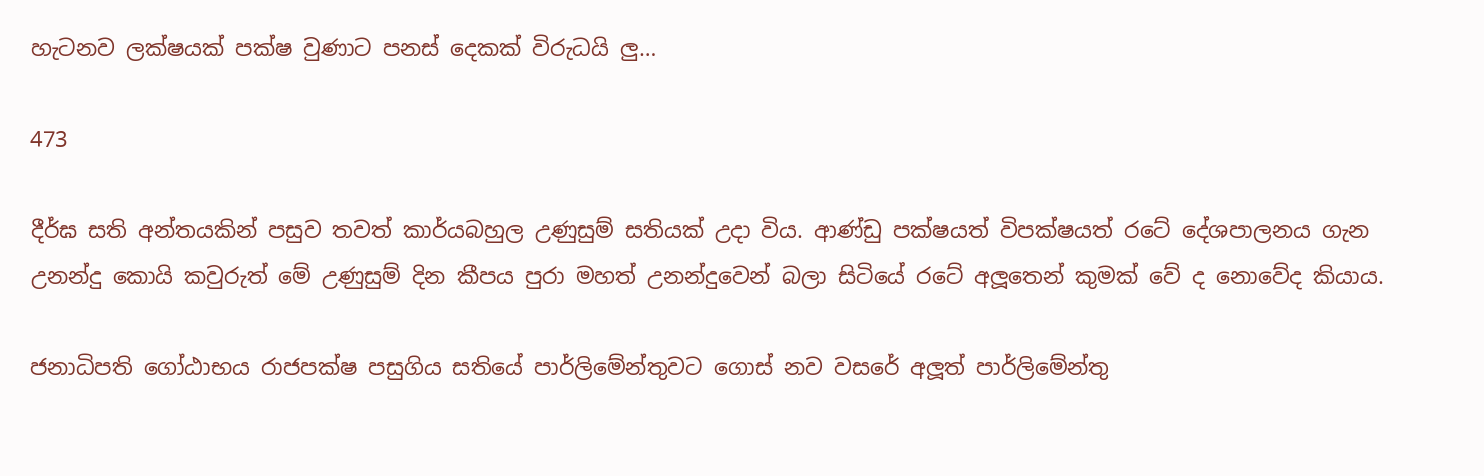හැටනව ලක්ෂයක් පක්ෂ වුණාට පනස් දෙකක් විරුධයි ලු…

473

දීර්ඝ සති අන්තයකින් පසුව තවත් කාර්යබහුල උණුසුම් සතියක් උදා විය. ආණ්ඩු පක්ෂයත් විපක්ෂයත් රටේ දේශපාලනය ගැන උනන්දු කොයි කවුරුත් මේ උණුසුම් දින කීපය පුරා මහත් උනන්දුවෙන් බලා සිටියේ රටේ අලූතෙන් කුමක් වේ ද නොවේද කියාය.

ජනාධිපති ගෝඨාභය රාජපක්ෂ පසුගිය සතියේ පාර්ලිමේන්තුවට ගොස් නව වසරේ අලූත් පාර්ලිමේන්තු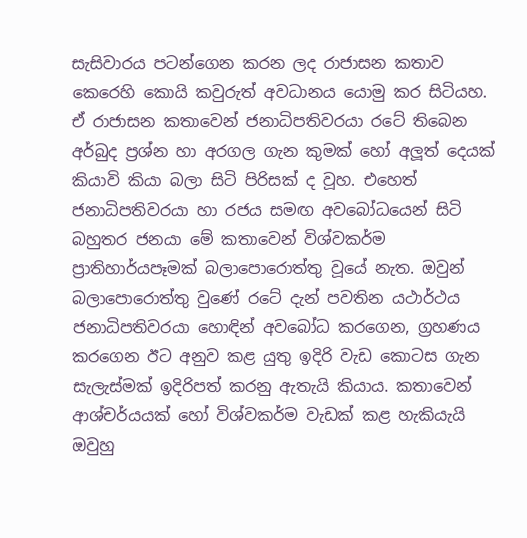සැසිවාරය පටන්ගෙන කරන ලද රාජාසන කතාව කෙරෙහි කොයි කවුරුත් අවධානය යොමු කර සිටියහ. ඒ රාජාසන කතාවෙන් ජනාධිපතිවරයා රටේ තිබෙන අර්බුද ප්‍රශ්න හා අරගල ගැන කුමක් හෝ අලූත් දෙයක් කියාවි කියා බලා සිටි පිරිසක් ද වූහ. එහෙත් ජනාධිපතිවරයා හා රජය සමඟ අවබෝධයෙන් සිටි බහුතර ජනයා මේ කතාවෙන් විශ්වකර්ම ප්‍රාතිහාර්යපෑමක් බලාපොරොත්තු වූයේ නැත. ඔවුන් බලාපොරොත්තු වුණේ රටේ දැන් පවතින යථාර්ථය ජනාධිපතිවරයා හොඳින් අවබෝධ කරගෙන, ග්‍රහණය කරගෙන ඊට අනුව කළ යුතු ඉදිරි වැඩ කොටස ගැන සැලැස්මක් ඉදිරිපත් කරනු ඇතැයි කියාය. කතාවෙන් ආශ්චර්යයක් හෝ විශ්වකර්ම වැඩක් කළ හැකියැයි ඔවුහු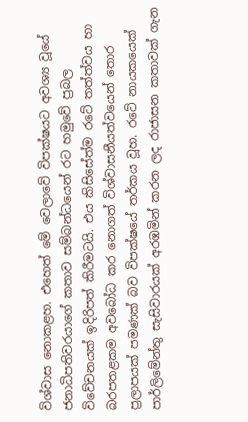විශ්වාස නොකළහ. එහෙත් මේ වෙලාවේ විපක්ෂයට අවශ්‍ය වූයේ ජනාධිපතිවරයාගේ කතාව සම්බන්ධයෙන් රට හමුවේ ප්‍රබල විවේචනයක් ඉදිරිපත් කිරීමටයි. එය කිසිසේත්ම රටේ තත්ත්වය හා බරපතළකම අවබෝධ කර නොගත් විශ්වාසනීයත්වයෙන් තොර ප්‍රලාපයක් පමණක් බව විපක්ෂයේ තර්කය වූහ. රටේ නායකයෙක් පාර්ලිමේන්තු සැසිවාරයක් අරඹමින් කරන ලද රාජාසන කතාවක් ගැන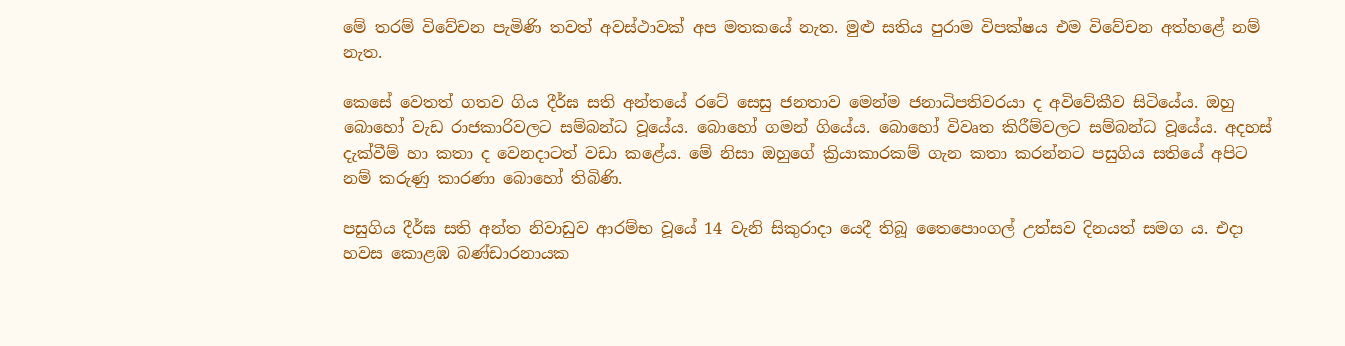මේ තරම් විවේචන පැමිණි තවත් අවස්ථාවක් අප මතකයේ නැත. මුළු සතිය පුරාම විපක්ෂය එම විවේචන අත්හළේ නම් නැත.

කෙසේ වෙතත් ගතව ගිය දීර්ඝ සති අන්තයේ රටේ සෙසු ජනතාව මෙන්ම ජනාධිපතිවරයා ද අවිවේකීව සිටියේය. ඔහු බොහෝ වැඩ රාජකාරිවලට සම්බන්ධ වූයේය. බොහෝ ගමන් ගියේය. බොහෝ විවෘත කිරීම්වලට සම්බන්ධ වූයේය. අදහස් දැක්වීම් හා කතා ද වෙනදාටත් වඩා කළේය. මේ නිසා ඔහුගේ ක්‍රියාකාරකම් ගැන කතා කරන්නට පසුගිය සතියේ අපිට නම් කරුණු කාරණා බොහෝ තිබිණි.

පසුගිය දීර්ඝ සති අන්ත නිවාඩුව ආරම්භ වූයේ 14 වැනි සිකුරාදා යෙදී තිබූ තෛපොංගල් උත්සව දිනයත් සමග ය. එදා හවස කොළඹ බණ්ඩාරනායක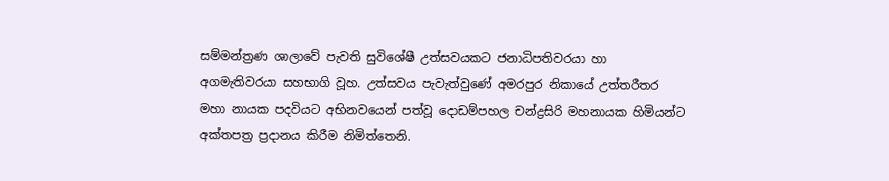සම්මන්ත්‍රණ ශාලාවේ පැවති සුවිශේෂී උත්සවයකට ජනාධිපතිවරයා හා අගමැතිවරයා සහභාගි වූහ. උත්සවය පැවැත්වුණේ අමරපුර නිකායේ උත්තරීතර මහා නායක පදවියට අභිනවයෙන් පත්වූ දොඩම්පහල චන්ද්‍රසිරි මහනායක හිමියන්ට අක්තපත්‍ර ප්‍රදානය කිරීම නිමිත්තෙනි.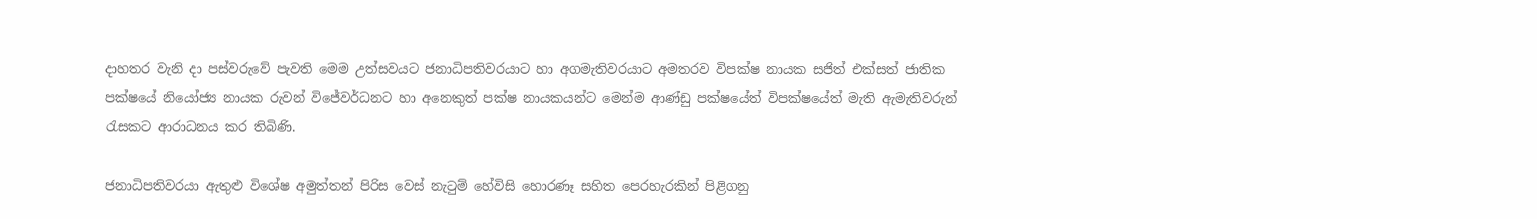දාහතර වැනි දා පස්වරුවේ පැවති මෙම උත්සවයට ජනාධිපතිවරයාට හා අගමැතිවරයාට අමතරව විපක්ෂ නායක සජිත් එක්සත් ජාතික පක්ෂයේ නියෝජ්‍ය නායක රුවන් විජේවර්ධනට හා අනෙකුත් පක්ෂ නායකයන්ට මෙන්ම ආණ්ඩු පක්ෂයේත් විපක්ෂයේත් මැති ඇමැතිවරුන් රැසකට ආරාධනය කර තිබිණි.

ජනාධිපතිවරයා ඇතුළු විශේෂ අමුත්තන් පිරිස වෙස් නැටුම් හේවිසි හොරණෑ සහිත පෙරහැරකින් පිළිගනු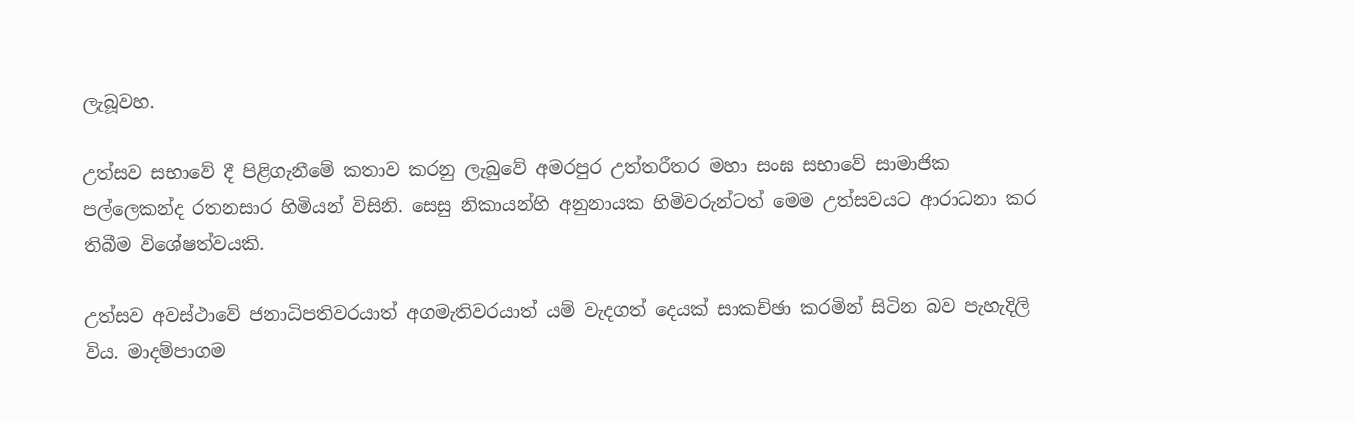ලැබූවහ.

උත්සව සභාවේ දී පිළිගැනීමේ කතාව කරනු ලැබුවේ අමරපුර උත්තරීතර මහා සංඝ සභාවේ සාමාජික පල්ලෙකන්ද රතනසාර හිමියන් විසිනි. සෙසු නිකායන්හි අනුනායක හිමිවරුන්ටත් මෙම උත්සවයට ආරාධනා කර තිබීම විශේෂත්වයකි.

උත්සව අවස්ථාවේ ජනාධිපතිවරයාත් අගමැතිවරයාත් යම් වැදගත් දෙයක් සාකච්ඡා කරමින් සිටින බව පැහැදිලි විය. මාදම්පාගම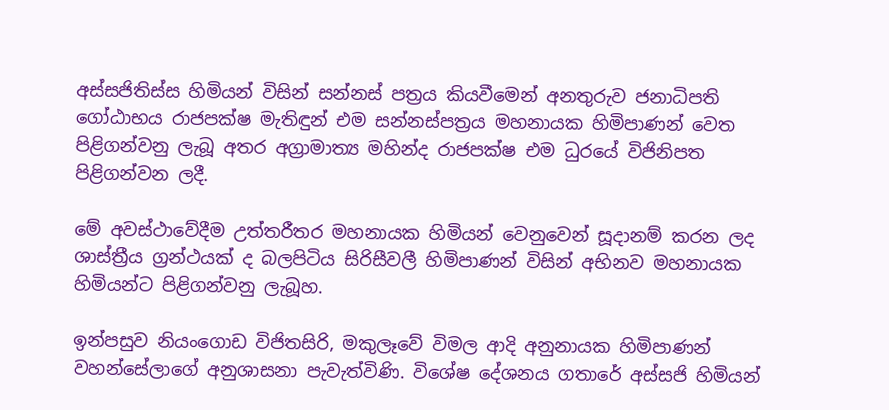අස්සජිතිස්ස හිමියන් විසින් සන්නස් පත්‍රය කියවීමෙන් අනතුරුව ජනාධිපති ගෝඨාභය රාජපක්ෂ මැතිඳුන් එම සන්නස්පත්‍රය මහනායක හිමිපාණන් වෙත පිළිගන්වනු ලැබූ අතර අග්‍රාමාත්‍ය මහින්ද රාජපක්ෂ එම ධුරයේ විජිනිපත පිළිගන්වන ලදී.

මේ අවස්ථාවේදීම උත්තරීතර මහනායක හිමියන් වෙනුවෙන් සූදානම් කරන ලද ශාස්ත්‍රීය ග්‍රන්ථයක් ද බලපිටිය සිරිසීවලී හිමිපාණන් විසින් අභිනව මහනායක හිමියන්ට පිළිගන්වනු ලැබූහ.

ඉන්පසුව නියංගොඩ විජිතසිරි, මකුලෑවේ විමල ආදි අනුනායක හිමිපාණන් වහන්සේලාගේ අනුශාසනා පැවැත්විණි. විශේෂ දේශනය ගතාරේ අස්සජි හිමියන්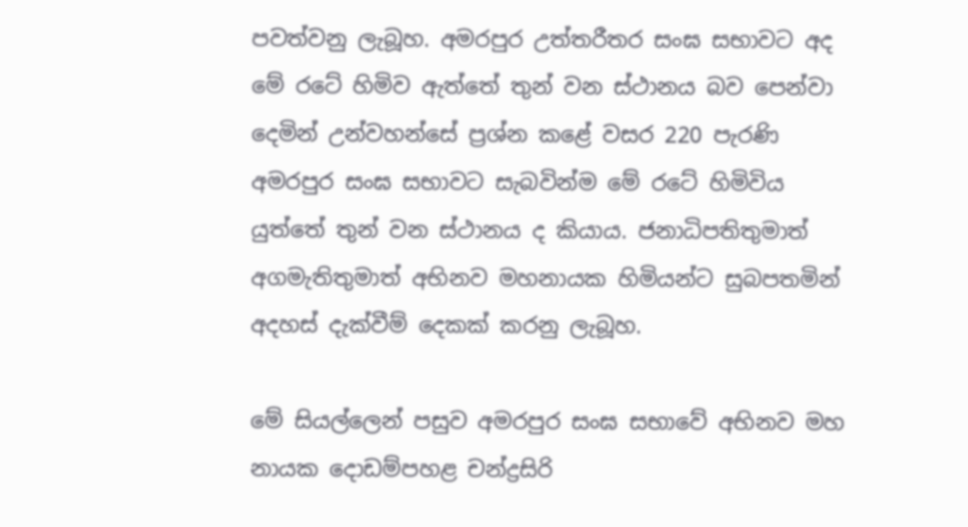පවත්වනු ලැබූහ. අමරපුර උත්තරීතර සංඝ සභාවට අද මේ රටේ හිමිව ඇත්තේ තුන් වන ස්ථානය බව පෙන්වා දෙමින් උන්වහන්සේ ප්‍රශ්න කළේ වසර 220 පැරණි අමරපුර සංඝ සභාවට සැබවින්ම මේ රටේ හිමිවිය යුත්තේ තුන් වන ස්ථානය ද කියාය. ජනාධිපතිතුමාත් අගමැතිතුමාත් අභිනව මහනායක හිමියන්ට සුබපතමින් අදහස් දැක්වීම් දෙකක් කරනු ලැබූහ.

මේ සියල්ලෙන් පසුව අමරපුර සංඝ සභාවේ අභිනව මහ නායක දොඩම්පහළ චන්ද්‍රසිරි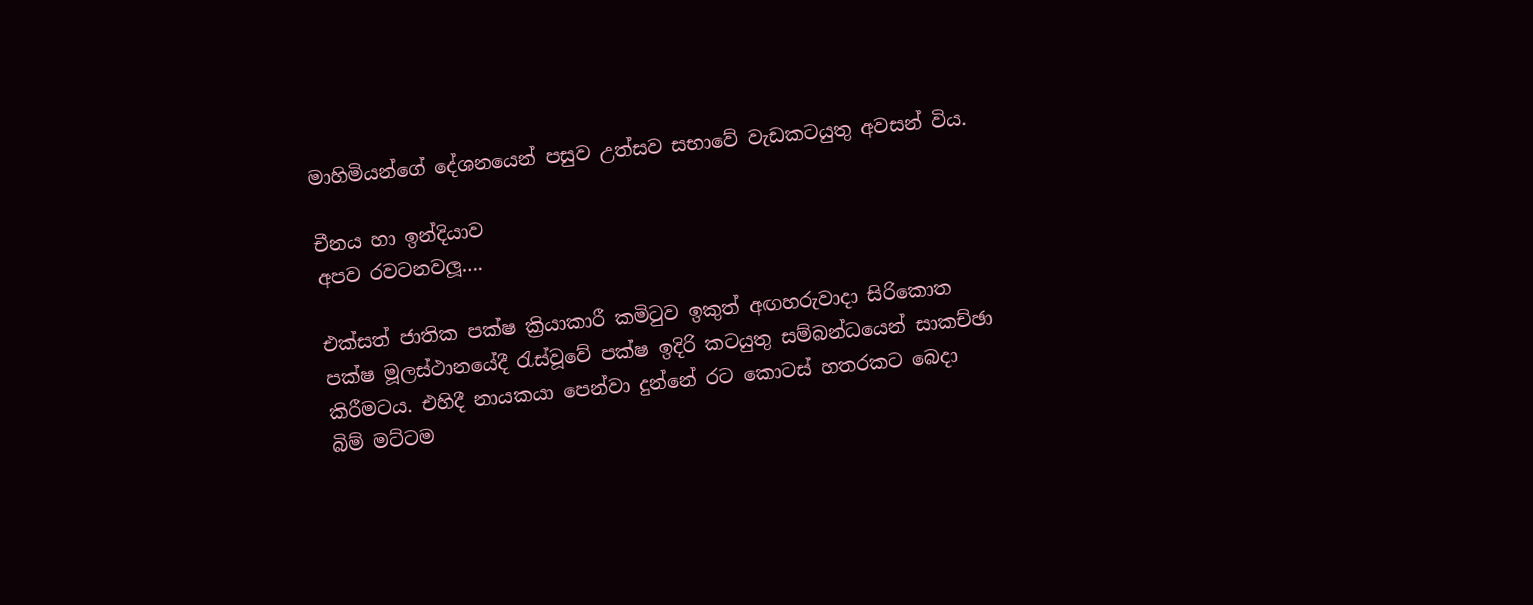මාහිමියන්ගේ දේශනයෙන් පසුව උත්සව සභාවේ වැඩකටයුතු අවසන් විය.

චීනය හා ඉන්දියාව
අපව රවටනවලූ….

එක්සත් ජාතික පක්ෂ ක්‍රියාකාරී කමිටුව ඉකුත් අඟහරුවාදා සිරිකොත පක්ෂ මූලස්ථානයේදී රැස්වූවේ පක්ෂ ඉදිරි කටයුතු සම්බන්ධයෙන් සාකච්ඡා කිරීමටය. එහිදී නායකයා පෙන්වා දුන්නේ රට කොටස් හතරකට බෙදා බිම් මට්ටම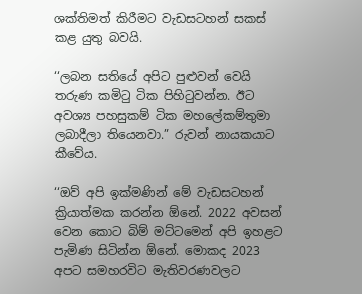ශක්තිමත් කිරීමට වැඩසටහන් සකස් කළ යුතු බවයි.

‘‘ලබන සතියේ අපිට පුළුවන් වෙයි තරුණ කමිටු ටික පිහිටුවන්න. ඊට අවශ්‍ය පහසුකම් ටික මහලේකම්තුමා ලබාදීලා තියෙනවා.” රුවන් නායකයාට කීවේය.

‘‘ඔව් අපි ඉක්මණින් මේ වැඩසටහන් ක්‍රියාත්මක කරන්න ඕනේ. 2022 අවසන් වෙන කොට බිම් මට්ටමෙන් අපි ඉහළට පැමිණ සිටින්න ඕනේ. මොකද 2023 අපට සමහරවිට මැතිවරණවලට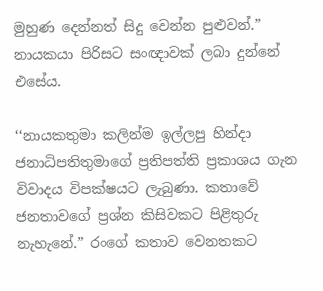මුහුණ දෙන්නත් සිදු වෙන්න පුළුවන්.” නායකයා පිරිසට සංඥාවක් ලබා දුන්නේ එසේය.

‘‘නායකතුමා කලින්ම ඉල්ලපු හින්දා ජනාධිපතිතුමාගේ ප්‍රතිපත්ති ප්‍රකාශය ගැන විවාදය විපක්ෂයට ලැබුණා. කතාවේ ජනතාවගේ ප්‍රශ්න කිසිවකට පිළිතුරු නැහැනේ.” රංගේ කතාව වෙනතකට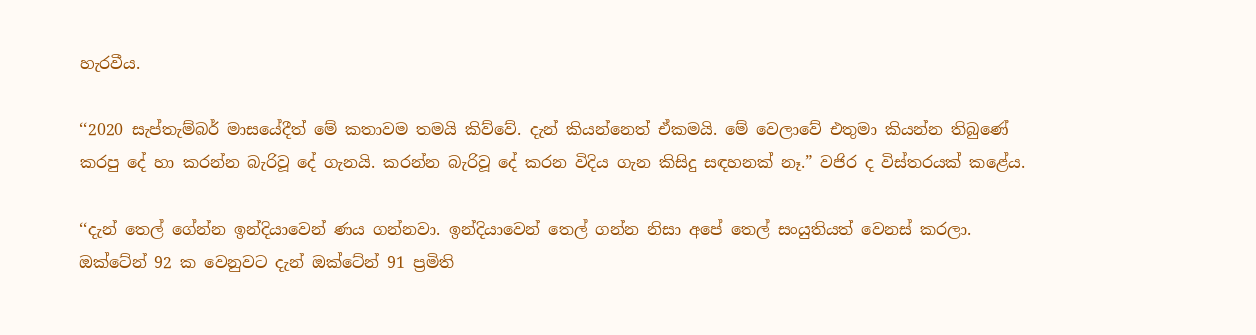හැරවීය.

‘‘2020 සැප්තැම්බර් මාසයේදීත් මේ කතාවම තමයි කිව්වේ. දැන් කියන්නෙත් ඒකමයි. මේ වෙලාවේ එතුමා කියන්න තිබුණේ කරපු දේ හා කරන්න බැරිවූ දේ ගැනයි. කරන්න බැරිවූ දේ කරන විදිය ගැන කිසිදු සඳහනක් නෑ.” වජිර ද විස්තරයක් කළේය.

‘‘දැන් තෙල් ගේන්න ඉන්දියාවෙන් ණය ගන්නවා. ඉන්දියාවෙන් තෙල් ගන්න නිසා අපේ තෙල් සංයුතියත් වෙනස් කරලා. ඔක්ටේන් 92 ක වෙනුවට දැන් ඔක්ටේන් 91 ප්‍රමිති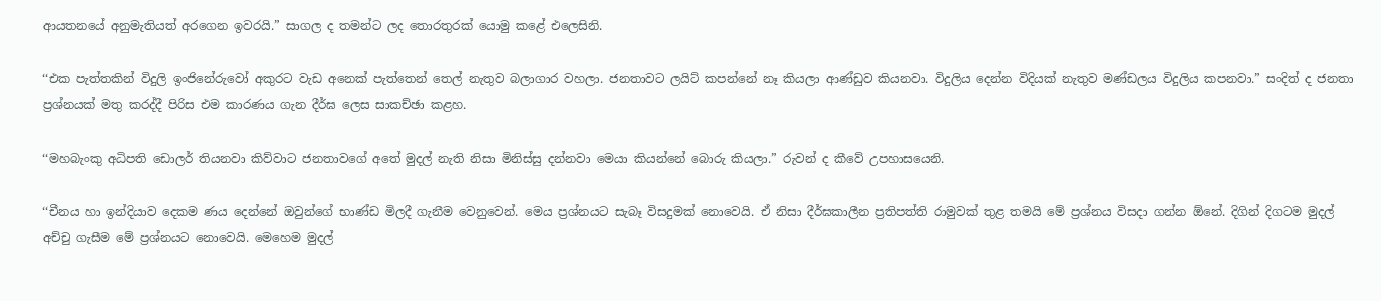ආයතනයේ අනුමැතියත් අරගෙන ඉවරයි.” සාගල ද තමන්ට ලද තොරතුරක් යොමු කළේ එලෙසිනි.

‘‘එක පැත්තකින් විදුලි ඉංජිනේරුවෝ අකුරට වැඩ අනෙක් පැත්තෙන් තෙල් නැතුව බලාගාර වහලා. ජනතාවට ලයිට් කපන්නේ නෑ කියලා ආණ්ඩුව කියනවා. විදුලිය දෙන්න විදියක් නැතුව මණ්ඩලය විදුලිය කපනවා.” සංදිත් ද ජනතා ප්‍රශ්නයක් මතු කරද්දී පිරිස එම කාරණය ගැන දීර්ඝ ලෙස සාකච්ඡා කළහ.

‘‘මහබැංකු අධිපති ඩොලර් තියනවා කිව්වාට ජනතාවගේ අතේ මුදල් නැති නිසා මිනිස්සු දන්නවා මෙයා කියන්නේ බොරු කියලා.” රුවන් ද කීවේ උපහාසයෙනි.

‘‘චීනය හා ඉන්දියාව දෙකම ණය දෙන්නේ ඔවුන්ගේ භාණ්ඩ මිලදී ගැනීම වෙනුවෙන්. මෙය ප්‍රශ්නයට සැබෑ විසදුමක් නොවෙයි. ඒ නිසා දීර්ඝකාලීන ප්‍රතිපත්ති රාමුවක් තුළ තමයි මේ ප්‍රශ්නය විසදා ගන්න ඕනේ. දිගින් දිගටම මුදල් අච්චු ගැසීම මේ ප්‍රශ්නයට නොවෙයි. මෙහෙම මුදල්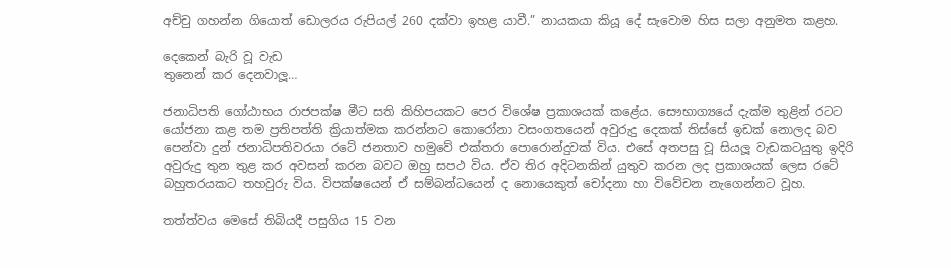අච්චු ගහන්න ගියොත් ඩොලරය රුපියල් 260 දක්වා ඉහළ යාවී.” නායකයා කියූ දේ සැවොම හිස සලා අනුමත කළහ.

දෙකෙන් බැරි වූ වැඩ
තුනෙන් කර දෙනවාලූ…

ජනාධිපති ගෝඨාභය රාජපක්ෂ මීට සති කිහිපයකට පෙර විශේෂ ප්‍රකාශයක් කළේය. සෞභාග්‍යයේ දැක්ම තුළින් රටට යෝජනා කළ තම ප්‍රතිපත්ති ක්‍රියාත්මක කරන්නට කොරෝනා වසංගතයෙන් අවුරුදු දෙකක් තිස්සේ ඉඩක් නොලද බව පෙන්වා දුන් ජනාධිපතිවරයා රටේ ජනතාව හමුවේ එක්තරා පොරොන්දුවක් විය. එසේ අතපසු වූ සියලූ වැඩකටයුතු ඉදිරි අවුරුදු තුන තුළ කර අවසන් කරන බවට ඔහු සපථ විය. ඒව තිර අදිටනකින් යුතුව කරන ලද ප්‍රකාශයක් ලෙස රටේ බහුතරයකට තහවුරු විය. විපක්ෂයෙන් ඒ සම්බන්ධයෙන් ද නොයෙකුත් චෝදනා හා විවේචන නැගෙන්නට වූහ.

තත්ත්වය මෙසේ තිබියදී පසුගිය 15 වන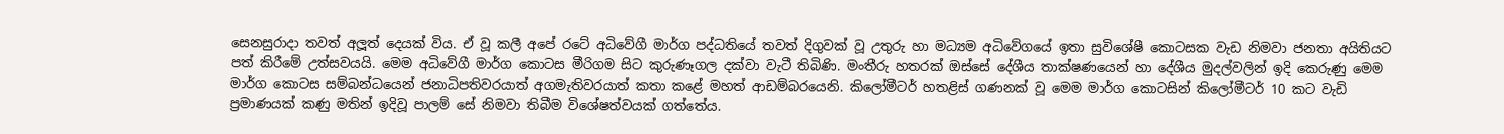සෙනසුරාදා තවත් අලූත් දෙයක් විය. ඒ වූ කලී අපේ රටේ අධිවේගී මාර්ග පද්ධතියේ තවත් දිගුවක් වූ උතුරු හා මධ්‍යම අධිවේගයේ ඉතා සුවිශේෂී කොටසක වැඩ නිමවා ජනතා අයිතියට පත් කිරීමේ උත්සවයයි. මෙම අධිවේගී මාර්ග කොටස මීරිගම සිට කුරුණෑගල දක්වා වැටී තිබිණි. මංතීරු හතරක් ඔස්සේ දේශීය තාක්ෂණයෙන් හා දේශීය මුදල්වලින් ඉදි කෙරුණු මෙම මාර්ග කොටස සම්බන්ධයෙන් ජනාධිපතිවරයාත් අගමැතිවරයාත් කතා කළේ මහත් ආඩම්බරයෙනි. කිලෝමීටර් හතළිස් ගණනක් වූ මෙම මාර්ග කොටසින් කිලෝමීටර් 10 කට වැඩි ප්‍රමාණයක් කණු මතින් ඉදිවූ පාලම් සේ නිමවා තිබීම විශේෂත්වයක් ගත්තේය.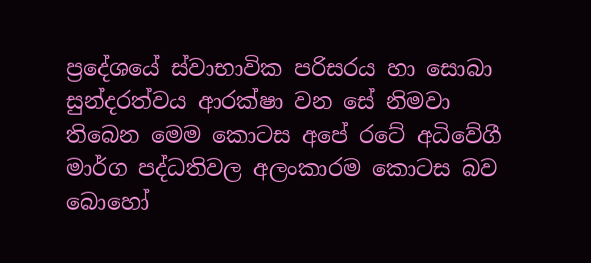ප්‍රදේශයේ ස්වාභාවික පරිසරය හා සොබා සුන්දරත්වය ආරක්ෂා වන සේ නිමවා තිබෙන මෙම කොටස අපේ රටේ අධිවේගී මාර්ග පද්ධතිවල අලංකාරම කොටස බව බොහෝ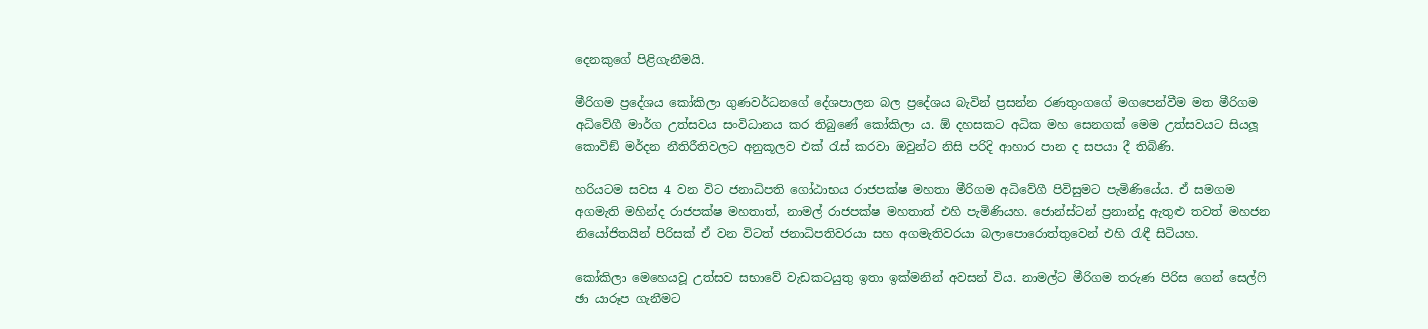දෙනකුගේ පිළිගැනීමයි.

මීරිගම ප්‍රදේශය කෝකිලා ගුණවර්ධනගේ දේශපාලන බල ප්‍රදේශය බැවින් ප්‍රසන්න රණතුංගගේ මගපෙන්වීම මත මීරිගම අධිවේගී මාර්ග උත්සවය සංවිධානය කර තිබුණේ කෝකිලා ය. ඕ දහසකට අධික මහ සෙනගක් මෙම උත්සවයට සියලූ කොවිඞ් මර්දන නීතිරීතිවලට අනුකූලව එක් රැස් කරවා ඔවුන්ට නිසි පරිදි ආහාර පාන ද සපයා දී තිබිණි.

හරියටම සවස 4 වන විට ජනාධිපති ගෝඨාභය රාජපක්ෂ මහතා මීරිගම අධිවේගී පිවිසුමට පැමිණියේය. ඒ සමගම අගමැති මහින්ද රාජපක්ෂ මහතාත්, නාමල් රාජපක්ෂ මහතාත් එහි පැමිණියහ. ජොන්ස්ටන් ප්‍රනාන්දු ඇතුළු තවත් මහජන නියෝජිතයින් පිරිසක් ඒ වන විටත් ජනාධිපතිවරයා සහ අගමැතිවරයා බලාපොරොත්තුවෙන් එහි රැඳී සිටියහ.

කෝකිලා මෙහෙයවූ උත්සව සභාවේ වැඩකටයුතු ඉතා ඉක්මනින් අවසන් විය. නාමල්ට මීරිගම තරුණ පිරිස ගෙන් සෙල්ෆි ඡා යාරූප ගැනීමට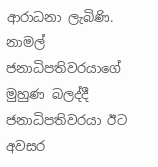ආරාධනා ලැබිණි. නාමල් ජනාධිපතිවරයාගේ මුහුණ බලද්දී ජනාධිපතිවරයා ඊට අවසර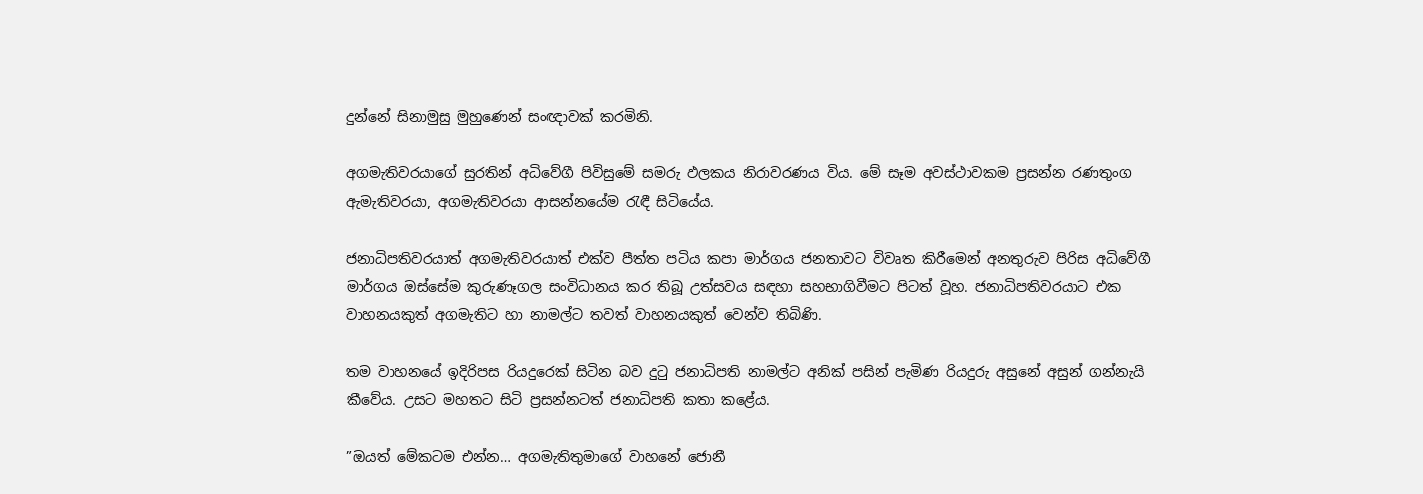දුන්නේ සිනාමුසු මුහුණෙන් සංඥාවක් කරමිනි.

අගමැතිවරයාගේ සුරතින් අධිවේගී පිවිසුමේ සමරු ඵලකය නිරාවරණය විය. මේ සෑම අවස්ථාවකම ප්‍රසන්න රණතුංග ඇමැතිවරයා, අගමැතිවරයා ආසන්නයේම රැඳී සිටියේය.

ජනාධිපතිවරයාත් අගමැතිවරයාත් එක්ව පීත්ත පටිය කපා මාර්ගය ජනතාවට විවෘත කිරීමෙන් අනතුරුව පිරිස අධිවේගී මාර්ගය ඔස්සේම කුරුණෑගල සංවිධානය කර තිබූ උත්සවය සඳහා සහභාගිවීමට පිටත් වූහ. ජනාධිපතිවරයාට එක වාහනයකුත් අගමැතිට හා නාමල්ට තවත් වාහනයකුත් වෙන්ව තිබිණි.

තම වාහනයේ ඉදිරිපස රියදුරෙක් සිටින බව දුටු ජනාධිපති නාමල්ට අනික් පසින් පැමිණ රියදුරු අසුනේ අසුන් ගන්නැයි කීවේය. උසට මහතට සිටි ප්‍රසන්නටත් ජනාධිපති කතා කළේය.

”ඔයත් මේකටම එන්න… අගමැතිතුමාගේ වාහනේ ජොනී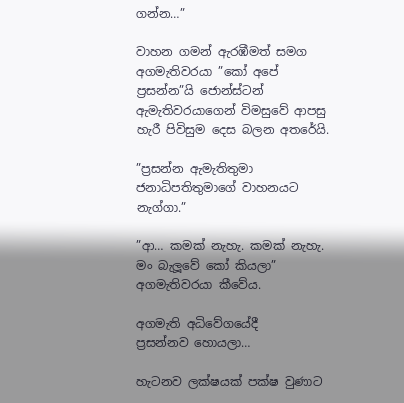ගන්න…”

වාහන ගමන් ඇරඹීමත් සමග අගමැතිවරයා ”කෝ අපේ ප්‍රසන්න”යි ජොන්ස්ටන් ඇමැතිවරයාගෙන් විමසුවේ ආපසු හැරී පිවිසුම දෙස බලන අතරේයි.

”ප්‍රසන්න ඇමැතිතුමා ජනාධිපතිතුමාගේ වාහනයට නැග්ගා.”

”ආ… කමක් නැහැ. කමක් නැහැ. මං බැලූවේ කෝ කියලා” අගමැතිවරයා කීවේය.

අගමැති අධිවේගයේදී
ප්‍රසන්නව හොයලා…

හැටනව ලක්ෂයක් පක්ෂ වුණාට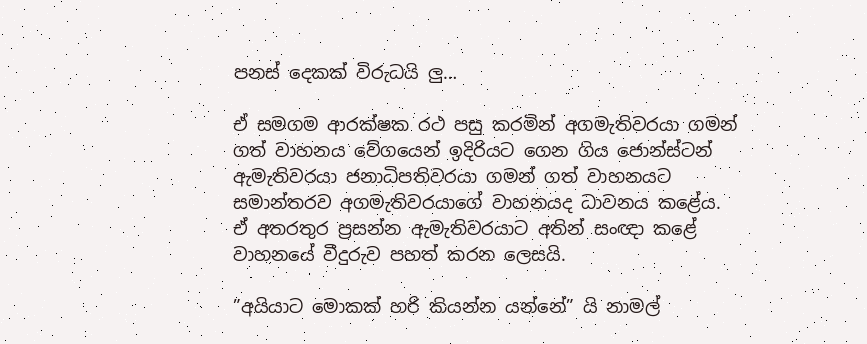පනස් දෙකක් විරුධයි ලු…

ඒ සමගම ආරක්ෂක රථ පසු කරමින් අගමැතිවරයා ගමන් ගත් වාහනය වේගයෙන් ඉදිරියට ගෙන ගිය ජොන්ස්ටන් ඇමැතිවරයා ජනාධිපතිවරයා ගමන් ගත් වාහනයට සමාන්තරව අගමැතිවරයාගේ වාහනයද ධාවනය කළේය. ඒ අතරතුර ප්‍රසන්න ඇමැතිවරයාට අතින් සංඥා කළේ වාහනයේ වීදුරුව පහත් කරන ලෙසයි.

”අයියාට මොකක් හරි කියන්න යන්නේ” යි නාමල්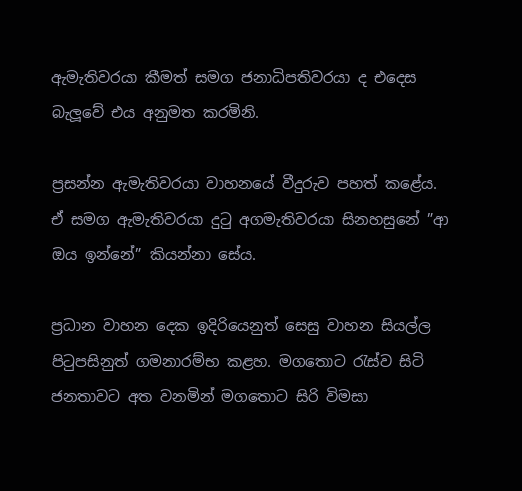ඇමැතිවරයා කීමත් සමග ජනාධිපතිවරයා ද එදෙස බැලූවේ එය අනුමත කරමිනි.

ප්‍රසන්න ඇමැතිවරයා වාහනයේ වීදුරුව පහත් කළේය. ඒ සමග ඇමැතිවරයා දුටු අගමැතිවරයා සිනහසුනේ ”ආ ඔය ඉන්නේ” කියන්නා සේය.

ප්‍රධාන වාහන දෙක ඉදිරියෙනුත් සෙසු වාහන සියල්ල පිටුපසිනුත් ගමනාරම්භ කළහ. මගතොට රැස්ව සිටි ජනතාවට අත වනමින් මගතොට සිරි විමසා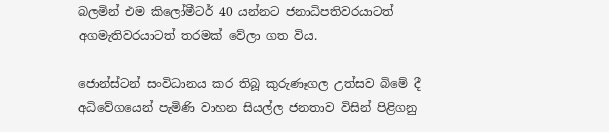බලමින් එම කිලෝමීටර් 40 යන්නට ජනාධිපතිවරයාටත් අගමැතිවරයාටත් තරමක් වේලා ගත විය.

ජොන්ස්ටන් සංවිධානය කර තිබූ කුරුණෑගල උත්සව බිමේ දී අධිවේගයෙන් පැමිණි වාහන සියල්ල ජනතාව විසින් පිළිගනු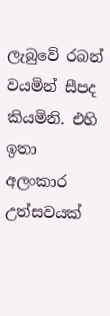ලැබුවේ රබන් වයමින් සීපද කියමිනි. එහි ඉතා අලංකාර උත්සවයක්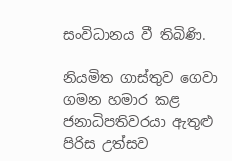සංවිධානය වී තිබිණි.

නියමිත ගාස්තුව ගෙවා ගමන හමාර කළ ජනාධිපතිවරයා ඇතුළු පිරිස උත්සව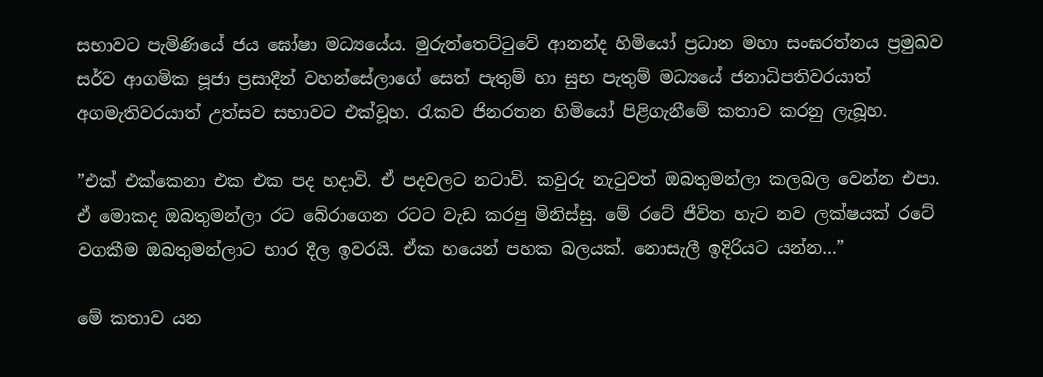සභාවට පැමිණියේ ජය ඝෝෂා මධ්‍යයේය. මුරුත්තෙට්ටුවේ ආනන්ද හිමියෝ ප්‍රධාන මහා සංඝරත්නය ප්‍රමුඛව සර්ව ආගමික පූජා ප්‍රසාදීන් වහන්සේලාගේ සෙත් පැතුම් හා සුභ පැතුම් මධ්‍යයේ ජනාධිපතිවරයාත් අගමැතිවරයාත් උත්සව සභාවට එක්වූහ. රැකව ජිනරතන හිමියෝ පිළිගැනීමේ කතාව කරනු ලැබූහ.

”එක් එක්කෙනා එක එක පද හදාවි. ඒ පදවලට නටාවි. කවුරු නැටුවත් ඔබතුමන්ලා කලබල වෙන්න එපා. ඒ මොකද ඔබතුමන්ලා රට බේරාගෙන රටට වැඩ කරපු මිනිස්සු. මේ රටේ ජීවිත හැට නව ලක්ෂයක් රටේ වගකීම ඔබතුමන්ලාට භාර දීල ඉවරයි. ඒක හයෙන් පහක බලයක්. නොසැලී ඉදිරියට යන්න…”

මේ කතාව යන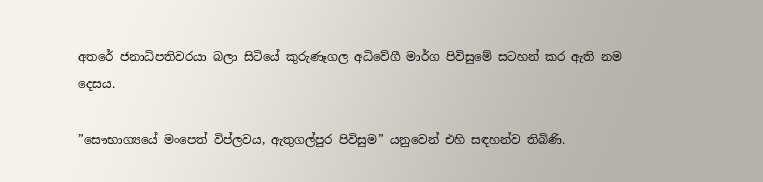අතරේ ජනාධිපතිවරයා බලා සිටියේ කුරුණෑගල අධිවේගී මාර්ග පිවිසුමේ සටහන් කර ඇති නම දෙසය.

”සෞභාග්‍යයේ මංපෙත් විප්ලවය, ඇතුගල්පුර පිවිසුම” යනුවෙන් එහි සඳහන්ව තිබිණි.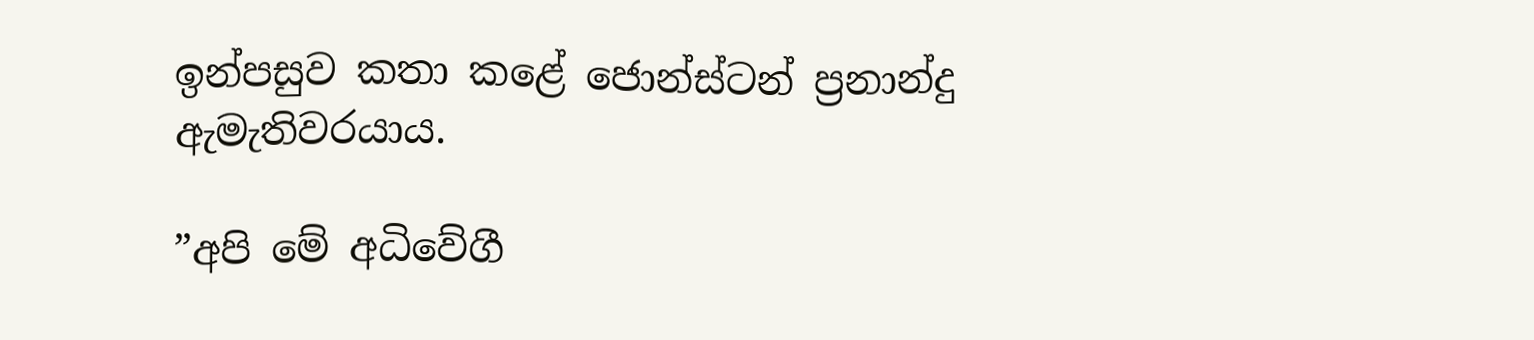ඉන්පසුව කතා කළේ ජොන්ස්ටන් ප්‍රනාන්දු ඇමැතිවරයාය.

”අපි මේ අධිවේගී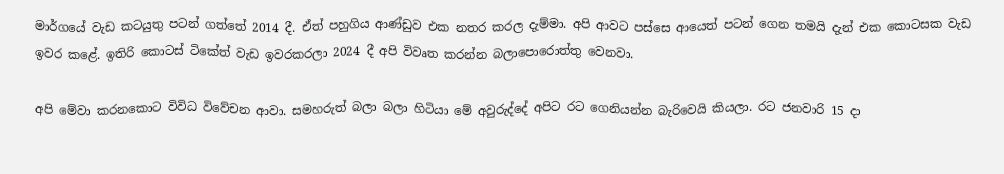මාර්ගයේ වැඩ කටයුතු පටන් ගත්තේ 2014 දී. ඒත් පහුගිය ආණ්ඩුව එක නතර කරල දැම්මා. අපි ආවට පස්සෙ ආයෙත් පටන් ගෙන තමයි දැන් එක කොටසක වැඩ ඉවර කළේ. ඉතිරි කොටස් ටිකේත් වැඩ ඉවරකරලා 2024 දී අපි විවෘත කරන්න බලාපොරොත්තු වෙනවා.

අපි මේවා කරනකොට විවිධ විවේචන ආවා. සමහරුත් බලා බලා හිටියා මේ අවුරුද්දේ අපිට රට ගෙනියන්න බැරිවෙයි කියලා. රට ජනවාරි 15 දා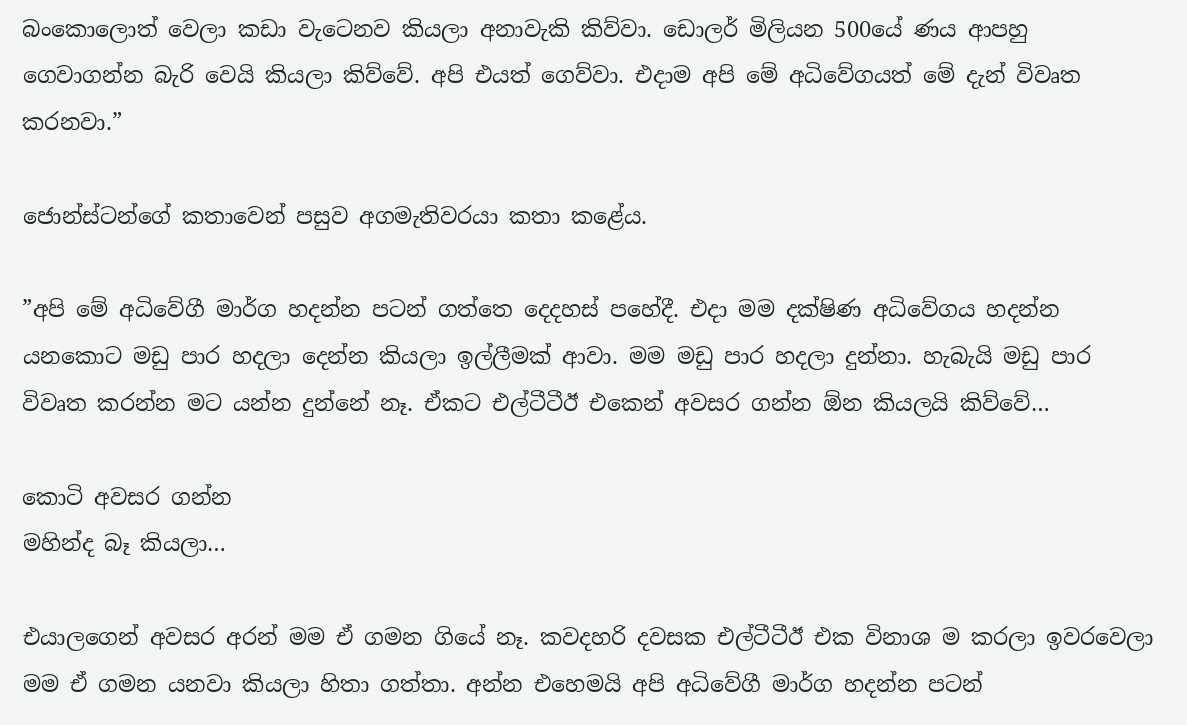බංකොලොත් වෙලා කඩා වැටෙනව කියලා අනාවැකි කිව්වා. ඩොලර් මිලියන 500යේ ණය ආපහු ගෙවාගන්න බැරි වෙයි කියලා කිව්වේ. අපි එයත් ගෙව්වා. එදාම අපි මේ අධිවේගයත් මේ දැන් විවෘත කරනවා.”

ජොන්ස්ටන්ගේ කතාවෙන් පසුව අගමැතිවරයා කතා කළේය.

”අපි මේ අධිවේගී මාර්ග හදන්න පටන් ගත්තෙ දෙදහස් පහේදී. එදා මම දක්ෂිණ අධිවේගය හදන්න යනකොට මඩු පාර හදලා දෙන්න කියලා ඉල්ලීමක් ආවා. මම මඩු පාර හදලා දුන්නා. හැබැයි මඩු පාර විවෘත කරන්න මට යන්න දුන්නේ නෑ. ඒකට එල්ටීටීඊ එකෙන් අවසර ගන්න ඕන කියලයි කිව්වේ…

කොටි අවසර ගන්න
මහින්ද බෑ කියලා…

එයාලගෙන් අවසර අරන් මම ඒ ගමන ගියේ නෑ. කවදහරි දවසක එල්ටීටීඊ එක විනාශ ම කරලා ඉවරවෙලා මම ඒ ගමන යනවා කියලා හිතා ගත්තා. අන්න එහෙමයි අපි අධිවේගී මාර්ග හදන්න පටන්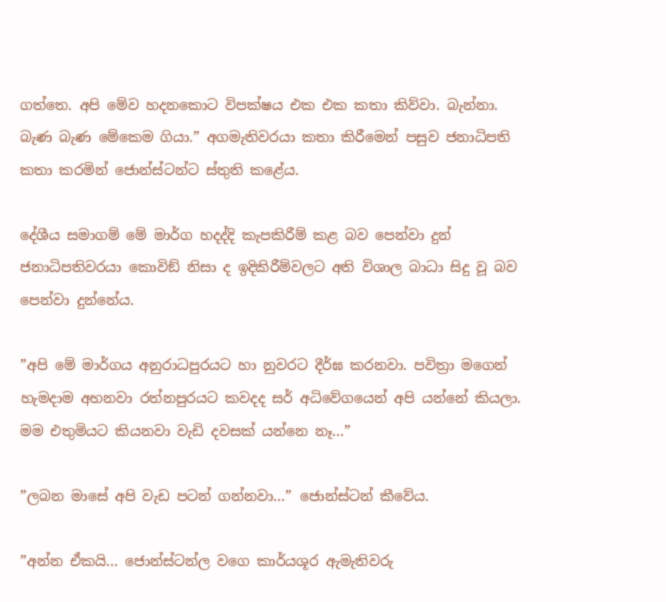ගත්තෙ. අපි මේව හදනකොට විපක්ෂය එක එක කතා කිව්වා. බැන්නා. බැණ බැණ මේකෙම ගියා.” අගමැතිවරයා කතා කිරීමෙන් පසුව ජනාධිපති කතා කරමින් ජොන්ස්ටන්ට ස්තුති කළේය.

දේශීය සමාගම් මේ මාර්ග හදද්දි කැපකිරීම් කළ බව පෙන්වා දුන් ජනාධිපතිවරයා කොවිඞ් නිසා ද ඉදිකිරීම්වලට අති විශාල බාධා සිදු වූ බව පෙන්වා දුන්නේය.

”අපි මේ මාර්ගය අනුරාධපුරයට හා නුවරට දීර්ඝ කරනවා. පවිත්‍රා මගෙන් හැමදාම අහනවා රත්නපුරයට කවදද සර් අධිවේගයෙන් අපි යන්නේ කියලා. මම එතුමියට කියනවා වැඩි දවසක් යන්නෙ නෑ…”

”ලබන මාසේ අපි වැඩ පටන් ගන්නවා…” ජොන්ස්ටන් කීවේය.

”අන්න ඒකයි… ජොන්ස්ටන්ල වගෙ කාර්යශූර ඇමැතිවරු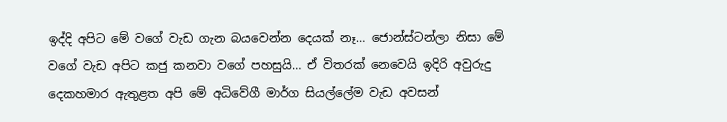ඉද්දි අපිට මේ වගේ වැඩ ගැන බයවෙන්න දෙයක් නෑ… ජොන්ස්ටන්ලා නිසා මේ වගේ වැඩ අපිට කජු කනවා වගේ පහසුයි… ඒ විතරක් නෙවෙයි ඉදිරි අවුරුදු දෙකහමාර ඇතුළත අපි මේ අධිවේගී මාර්ග සියල්ලේම වැඩ අවසන්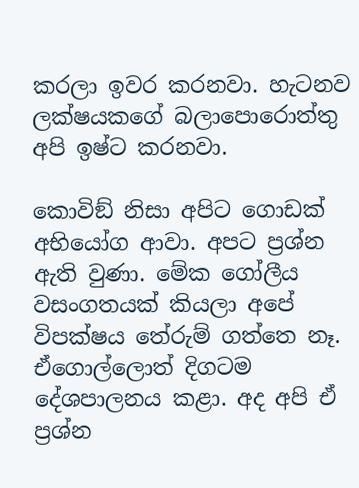කරලා ඉවර කරනවා. හැටනව ලක්ෂයකගේ බලාපොරොත්තු අපි ඉෂ්ට කරනවා.

කොවිඞ් නිසා අපිට ගොඩක් අභියෝග ආවා. අපට ප්‍රශ්න ඇති වුණා. මේක ගෝලීය වසංගතයක් කියලා අපේ විපක්ෂය තේරුම් ගත්තෙ නෑ. ඒගොල්ලොත් දිගටම දේශපාලනය කළා. අද අපි ඒ ප්‍රශ්න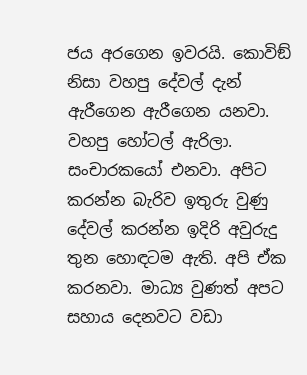ජය අරගෙන ඉවරයි. කොවිඞ් නිසා වහපු දේවල් දැන් ඇරීගෙන ඇරීගෙන යනවා. වහපු හෝටල් ඇරිලා. සංචාරකයෝ එනවා. අපිට කරන්න බැරිව ඉතුරු වුණු දේවල් කරන්න ඉදිරි අවුරුදු තුන හොඳටම ඇති. අපි ඒක කරනවා. මාධ්‍ය වුණත් අපට සහාය දෙනවට වඩා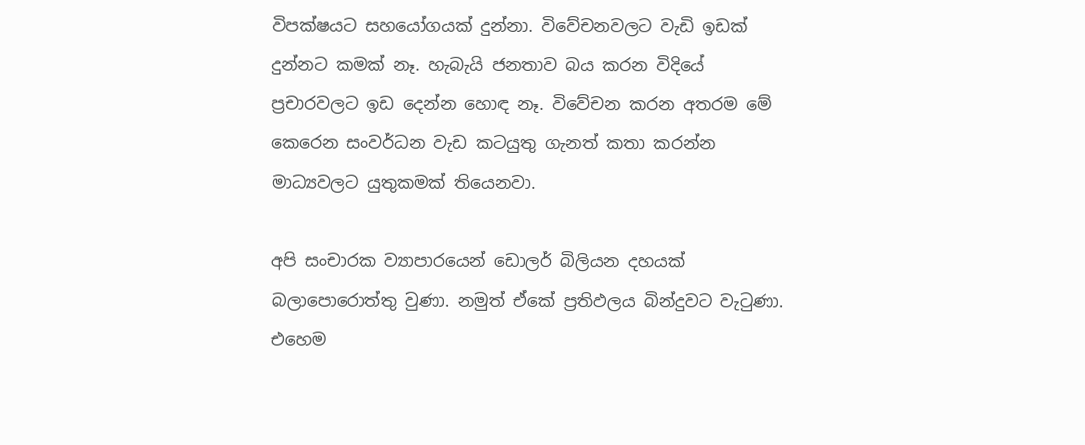විපක්ෂයට සහයෝගයක් දුන්නා. විවේචනවලට වැඩි ඉඩක් දුන්නට කමක් නෑ. හැබැයි ජනතාව බය කරන විදියේ ප්‍රචාරවලට ඉඩ දෙන්න හොඳ නෑ. විවේචන කරන අතරම මේ කෙරෙන සංවර්ධන වැඩ කටයුතු ගැනත් කතා කරන්න මාධ්‍යවලට යුතුකමක් තියෙනවා.

අපි සංචාරක ව්‍යාපාරයෙන් ඩොලර් බිලියන දහයක් බලාපොරොත්තු වුණා. නමුත් ඒකේ ප්‍රතිඵලය බින්දුවට වැටුණා. එහෙම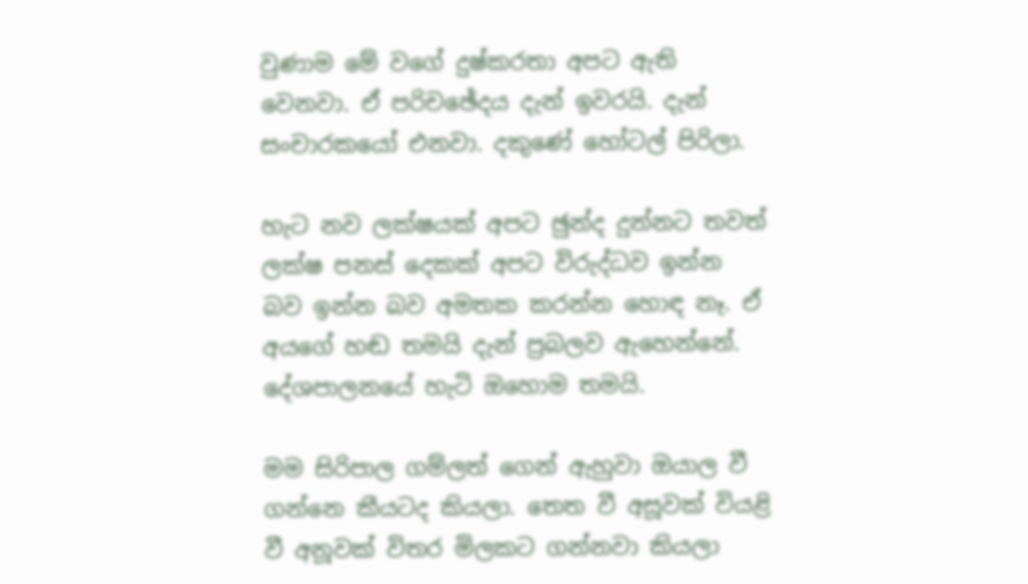වුණාම මේ වගේ දුෂ්කරතා අපට ඇති වෙනවා. ඒ පරිචඡේදය දැන් ඉවරයි. දැන් සංචාරකයෝ එනවා. දකුණේ හෝටල් පිරිලා.

හැට නව ලක්ෂයක් අපට ඡුන්ද දුන්නට තවත් ලක්ෂ පනස් දෙකක් අපට විරුද්ධව ඉන්න බව ඉන්න බව අමතක කරන්න හොඳ නෑ. ඒ අයගේ හඬ තමයි දැන් ප්‍රබලව ඇහෙන්නේ. දේශපාලනයේ හැටි ඔහොම තමයි.

මම සිරිපාල ගම්ලත් ගෙන් ඇහුවා ඔයාල වී ගන්නෙ කීයටද කියලා. තෙත වී අසූවක් වියළි වී අනූවක් විතර මිලකට ගන්නවා කියලා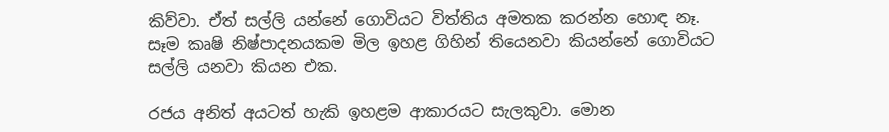කිව්වා. ඒත් සල්ලි යන්නේ ගොවියට විත්තිය අමතක කරන්න හොඳ නෑ. සෑම කෘෂි නිෂ්පාදනයකම මිල ඉහළ ගිහින් තියෙනවා කියන්නේ ගොවියට සල්ලි යනවා කියන එක.

රජය අනිත් අයටත් හැකි ඉහළම ආකාරයට සැලකුවා. මොන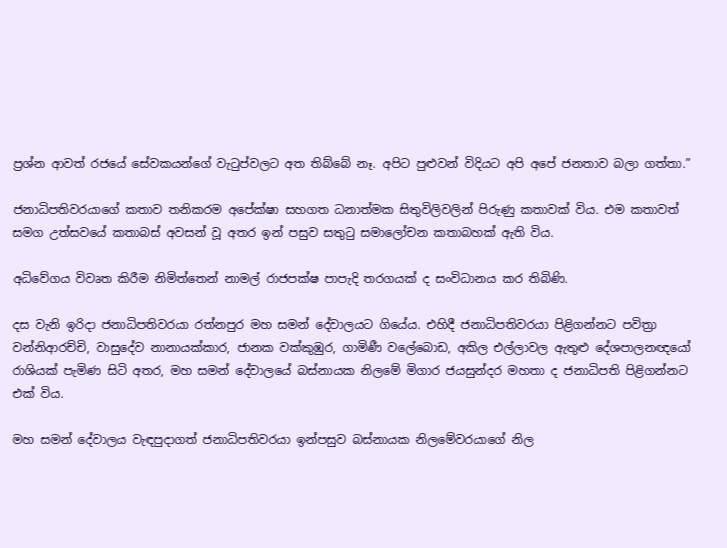ප්‍රශ්න ආවත් රජයේ සේවකයන්ගේ වැටුප්වලට අත තිබ්බේ නෑ. අපිට පුළුවන් විදියට අපි අපේ ජනතාව බලා ගත්තා.”

ජනාධිපතිවරයාගේ කතාව තනිකරම අපේක්ෂා සහගත ධනාත්මක සිතුවිලිවලින් පිරුණු කතාවක් විය. එම කතාවත් සමග උත්සවයේ කතාබස් අවසන් වූ අතර ඉන් පසුව සතුටු සමාලෝචන කතාබහක් ඇති විය.

අධිවේගය විවෘත කිරීම නිමිත්තෙන් නාමල් රාජපක්ෂ පාපැදි තරගයක් ද සංවිධානය කර තිබිණි.

දස වැනි ඉරිදා ජනාධිපතිවරයා රත්නපුර මහ සමන් දේවාලයට ගියේය. එහිදී ජනාධිපතිවරයා පිළිගන්නට පවිත්‍රා වන්නිආරච්චි, වාසුදේව නානායක්කාර, ජානක වක්කුඹුර, ගාමිණී වලේබොඩ, අකිල එල්ලාවල ඇතුළු දේශපාලනඥයෝ රාශියක් පැමිණ සිටි අතර, මහ සමන් දේවාලයේ බස්නායක නිලමේ මිගාර ජයසුන්දර මහතා ද ජනාධිපති පිළිගන්නට එක් විය.

මහ සමන් දේවාලය වැඳපුදාගත් ජනාධිපතිවරයා ඉන්පසුව බස්නායක නිලමේවරයාගේ නිල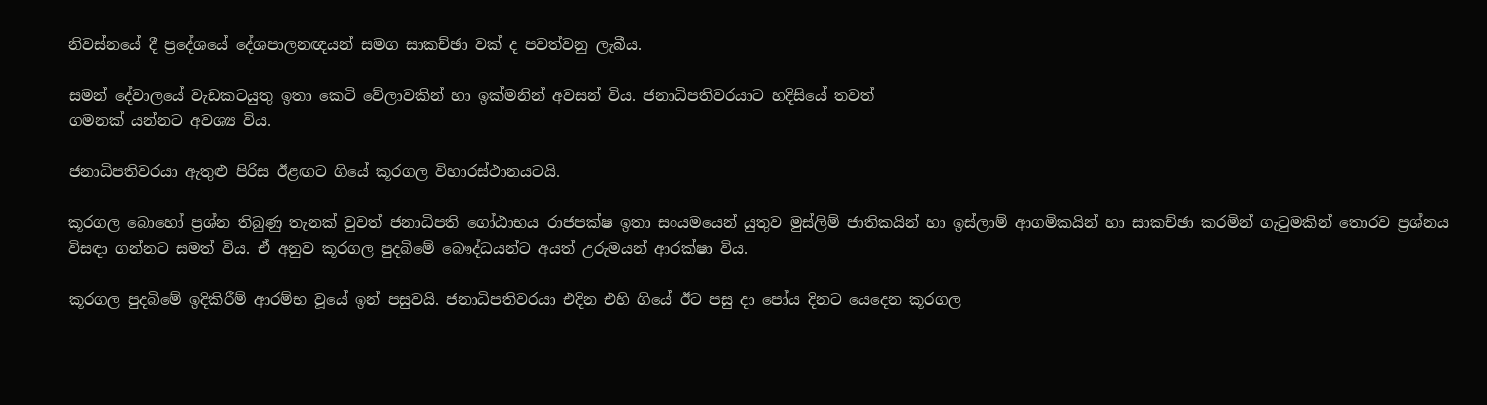නිවස්නයේ දී ප්‍රදේශයේ දේශපාලනඥයන් සමග සාකච්ඡා වක් ද පවත්වනු ලැබීය.

සමන් දේවාලයේ වැඩකටයුතු ඉතා කෙටි වේලාවකින් හා ඉක්මනින් අවසන් විය. ජනාධිපතිවරයාට හදිසියේ තවත්
ගමනක් යන්නට අවශ්‍ය විය.

ජනාධිපතිවරයා ඇතුළු පිරිස ඊළඟට ගියේ කූරගල විහාරස්ථානයටයි.

කූරගල බොහෝ ප්‍රශ්න තිබුණු තැනක් වුවත් ජනාධිපති ගෝඨාභය රාජපක්ෂ ඉතා සංයමයෙන් යුතුව මුස්ලිම් ජාතිකයින් හා ඉස්ලාම් ආගමිකයින් හා සාකච්ඡා කරමින් ගැටුමකින් තොරව ප්‍රශ්නය විසඳා ගන්නට සමත් විය. ඒ අනුව කූරගල පුදබිමේ බෞද්ධයන්ට අයත් උරුමයන් ආරක්ෂා විය.

කූරගල පුදබිමේ ඉදිකිරීම් ආරම්භ වූයේ ඉන් පසුවයි. ජනාධිපතිවරයා එදින එහි ගියේ ඊට පසු දා පෝය දිනට යෙදෙන කූරගල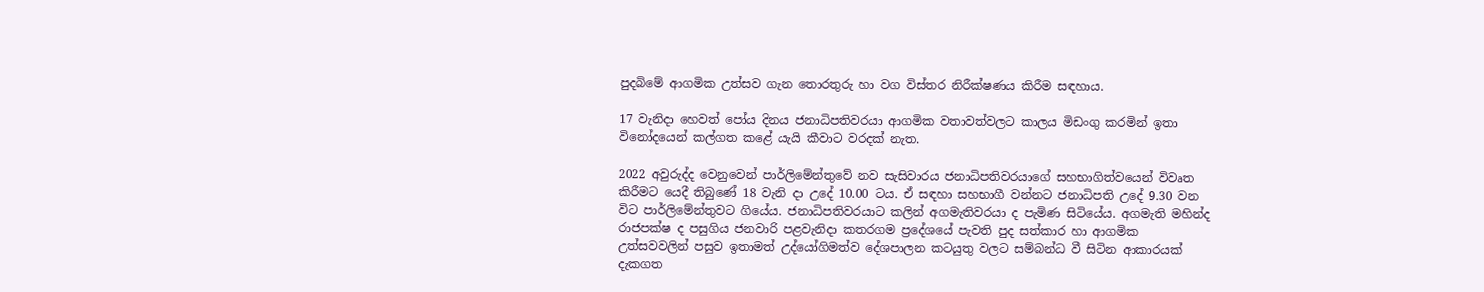පුදබිමේ ආගමික උත්සව ගැන තොරතුරු හා වග විස්තර නිරීක්ෂණය කිරීම සඳහාය.

17 වැනිදා හෙවත් පෝය දිනය ජනාධිපතිවරයා ආගමික වතාවත්වලට කාලය මිඩංගු කරමින් ඉතා විනෝදයෙන් කල්ගත කළේ යැයි කීවාට වරදක් නැත.

2022 අවුරුද්ද වෙනුවෙන් පාර්ලිමේන්තුවේ නව සැසිවාරය ජනාධිපතිවරයාගේ සහභාගිත්වයෙන් විවෘත කිරීමට යෙදී තිබුණේ 18 වැනි දා උදේ 10.00 ටය. ඒ සඳහා සහභාගී වන්නට ජනාධිපති උදේ 9.30 වන විට පාර්ලිමේන්තුවට ගියේය. ජනාධිපතිවරයාට කලින් අගමැතිවරයා ද පැමිණ සිටියේය. අගමැති මහින්ද රාජපක්ෂ ද පසුගිය ජනවාරි පළවැනිදා කතරගම ප්‍රදේශයේ පැවති පුද සත්කාර හා ආගමික උත්සවවලින් පසුව ඉතාමත් උද්යෝගිමත්ව දේශපාලන කටයුතු වලට සම්බන්ධ වී සිටින ආකාරයක් දැකගත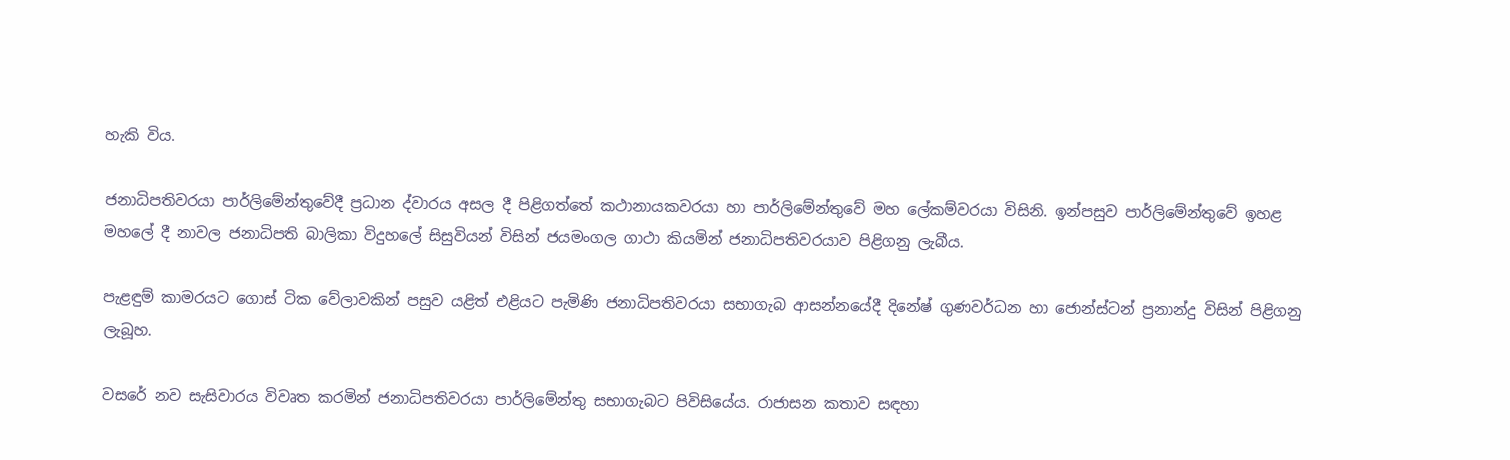හැකි විය.

ජනාධිපතිවරයා පාර්ලිමේන්තුවේදී ප්‍රධාන ද්වාරය අසල දී පිළිගත්තේ කථානායකවරයා හා පාර්ලිමේන්තුවේ මහ ලේකම්වරයා විසිනි. ඉන්පසුව පාර්ලිමේන්තුවේ ඉහළ මහලේ දී නාවල ජනාධිපති බාලිකා විදුහලේ සිසුවියන් විසින් ජයමංගල ගාථා කියමින් ජනාධිපතිවරයාව පිළිගනු ලැබීය.

පැළඳුම් කාමරයට ගොස් ටික වේලාවකින් පසුව යළිත් එළියට පැමිණි ජනාධිපතිවරයා සභාගැබ ආසන්නයේදී දිනේෂ් ගුණවර්ධන හා ජොන්ස්ටන් ප්‍රනාන්දු විසින් පිළිගනු ලැබූහ.

වසරේ නව සැසිවාරය විවෘත කරමින් ජනාධිපතිවරයා පාර්ලිමේන්තු සභාගැබට පිවිසියේය. රාජාසන කතාව සඳහා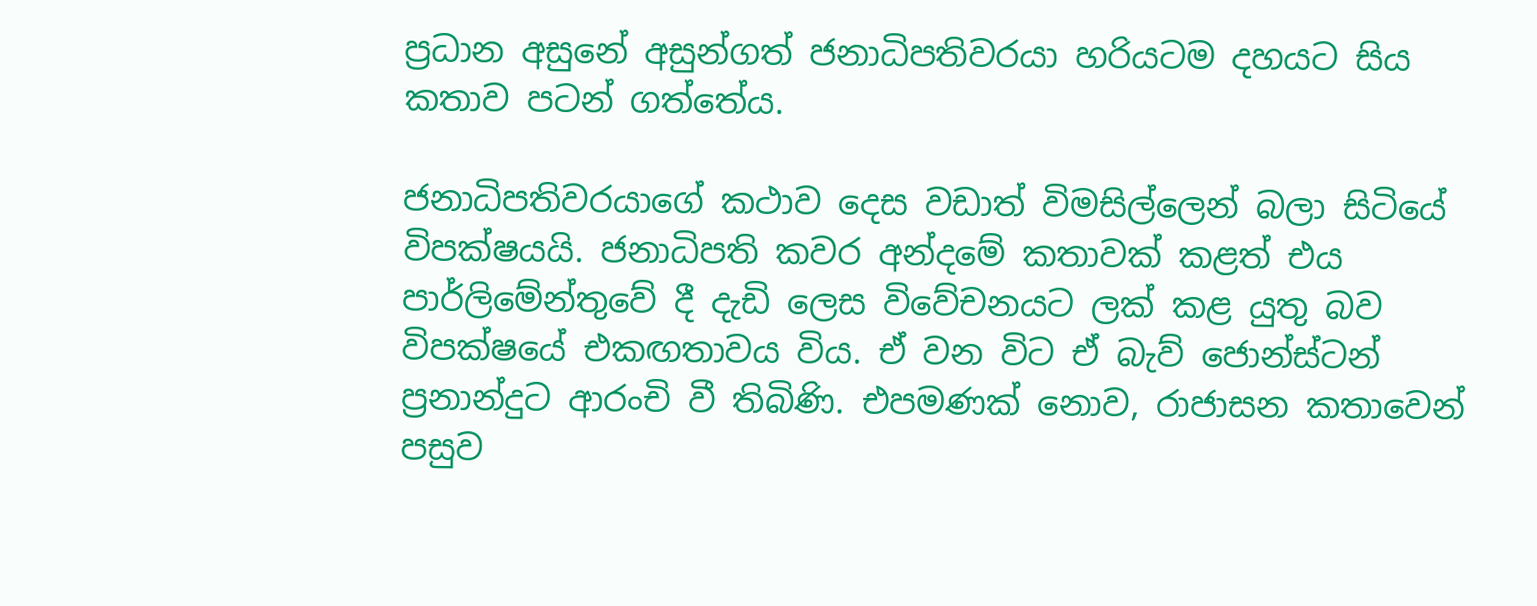ප්‍රධාන අසුනේ අසුන්ගත් ජනාධිපතිවරයා හරියටම දහයට සිය කතාව පටන් ගත්තේය.

ජනාධිපතිවරයාගේ කථාව දෙස වඩාත් විමසිල්ලෙන් බලා සිටියේ විපක්ෂයයි. ජනාධිපති කවර අන්දමේ කතාවක් කළත් එය පාර්ලිමේන්තුවේ දී දැඩි ලෙස විවේචනයට ලක් කළ යුතු බව විපක්ෂයේ එකඟතාවය විය. ඒ වන විට ඒ බැව් ජොන්ස්ටන් ප්‍රනාන්දුට ආරංචි වී තිබිණි. එපමණක් නොව, රාජාසන කතාවෙන් පසුව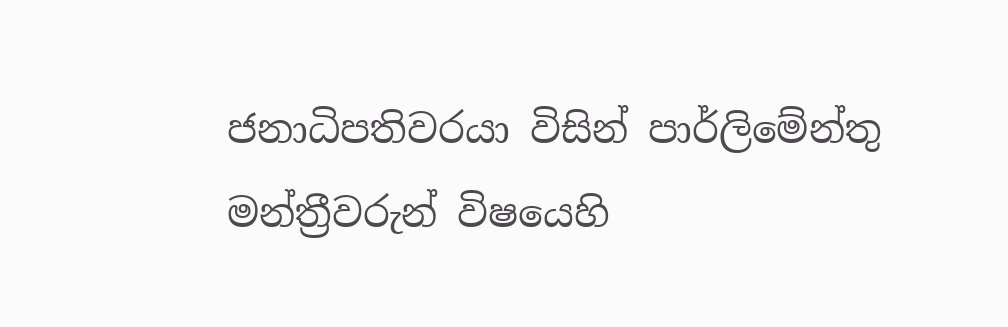ජනාධිපතිවරයා විසින් පාර්ලිමේන්තු මන්ත්‍රීවරුන් විෂයෙහි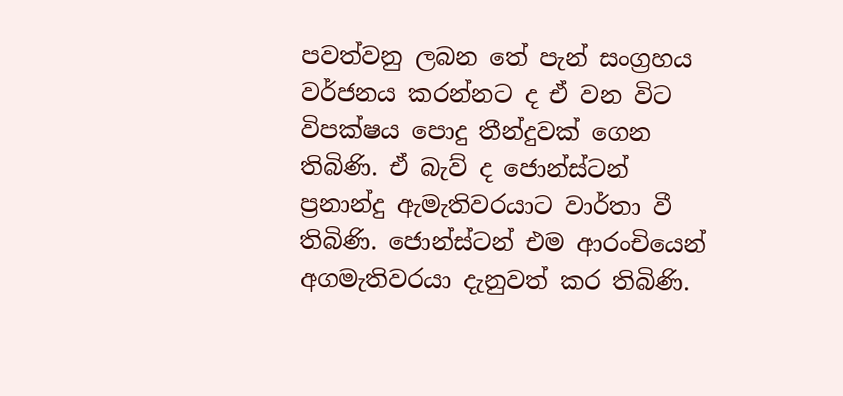පවත්වනු ලබන තේ පැන් සංග්‍රහය වර්ජනය කරන්නට ද ඒ වන විට විපක්ෂය පොදු තීන්දුවක් ගෙන තිබිණි. ඒ බැව් ද ජොන්ස්ටන් ප්‍රනාන්දු ඇමැතිවරයාට වාර්තා වී තිබිණි. ජොන්ස්ටන් එම ආරංචියෙන් අගමැතිවරයා දැනුවත් කර තිබිණි.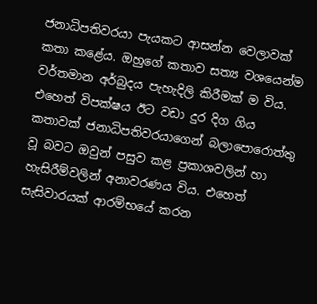ජනාධිපතිවරයා පැයකට ආසන්න වෙලාවක් කතා කළේය. ඔහුගේ කතාව සත්‍ය වශයෙන්ම වර්තමාන අර්බුදය පැහැදිලි කිරීමක් ම විය. එහෙත් විපක්ෂය ඊට වඩා දුර දිග ගිය කතාවක් ජනාධිපතිවරයාගෙන් බලාපොරොත්තු වූ බවට ඔවුන් පසුව කළ ප්‍රකාශවලින් හා හැසිරීම්වලින් අනාවරණය විය. එහෙත් සැසිවාරයක් ආරම්භයේ කරන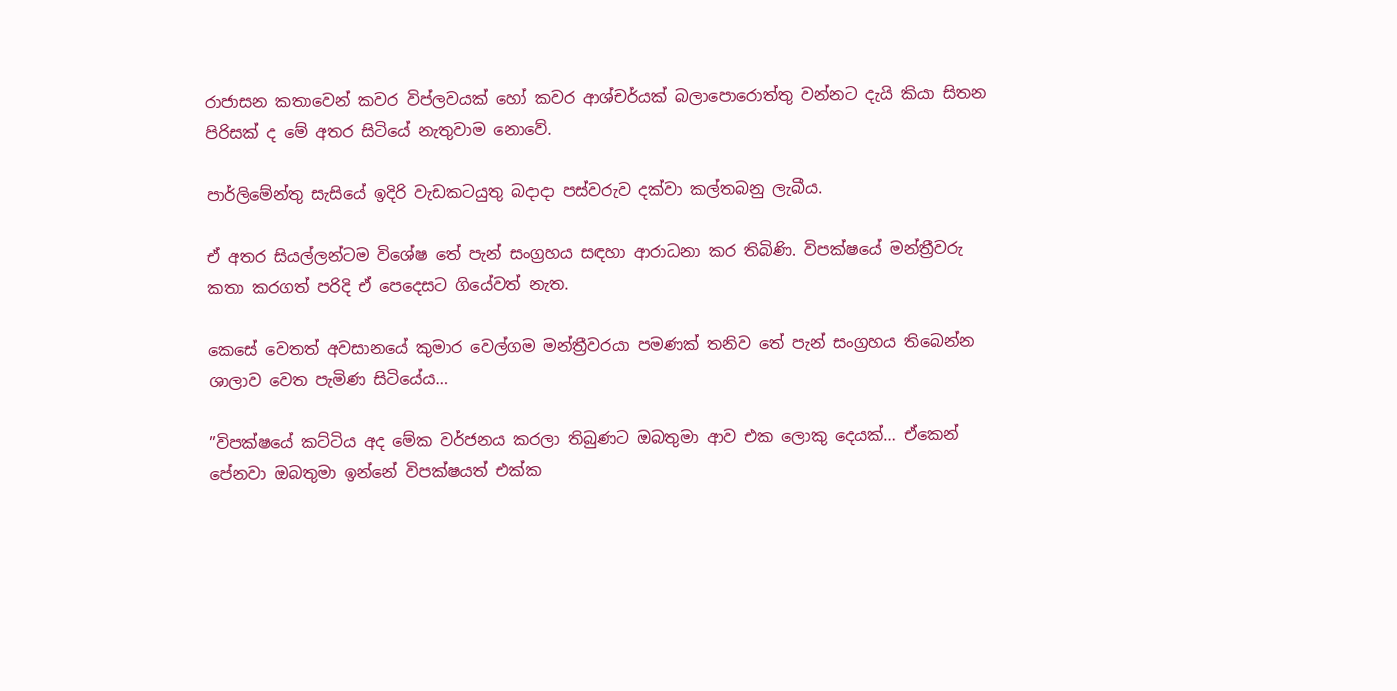රාජාසන කතාවෙන් කවර විප්ලවයක් හෝ කවර ආශ්චර්යක් බලාපොරොත්තු වන්නට දැයි කියා සිතන පිරිසක් ද මේ අතර සිටියේ නැතුවාම නොවේ.

පාර්ලිමේන්තු සැසියේ ඉදිරි වැඩකටයුතු බදාදා පස්වරුව දක්වා කල්තබනු ලැබීය.

ඒ අතර සියල්ලන්ටම විශේෂ තේ පැන් සංග්‍රහය සඳහා ආරාධනා කර තිබිණි. විපක්ෂයේ මන්ත්‍රීවරු කතා කරගත් පරිදි ඒ පෙදෙසට ගියේවත් නැත.

කෙසේ වෙතත් අවසානයේ කුමාර වෙල්ගම මන්ත්‍රීවරයා පමණක් තනිව තේ පැන් සංග්‍රහය තිබෙන්න ශාලාව වෙත පැමිණ සිටියේය…

”විපක්ෂයේ කට්ටිය අද මේක වර්ජනය කරලා තිබුණට ඔබතුමා ආව එක ලොකු දෙයක්… ඒකෙන් පේනවා ඔබතුමා ඉන්නේ විපක්ෂයත් එක්ක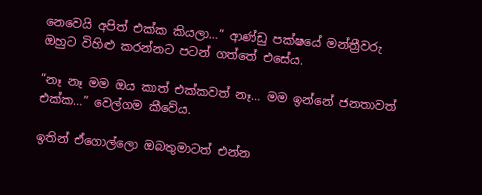නෙවෙයි අපිත් එක්ක කියලා…” ආණ්ඩු පක්ෂයේ මන්ත්‍රීවරු ඔහුට විහිළු කරන්නට පටන් ගත්තේ එසේය.

”නෑ නෑ මම ඔය කාත් එක්කවත් නෑ… මම ඉන්නේ ජනතාවත් එක්ක…” වෙල්ගම කීවේය.

ඉතින් ඒගොල්ලො ඔබතුමාටත් එන්න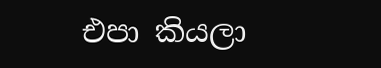එපා කියලා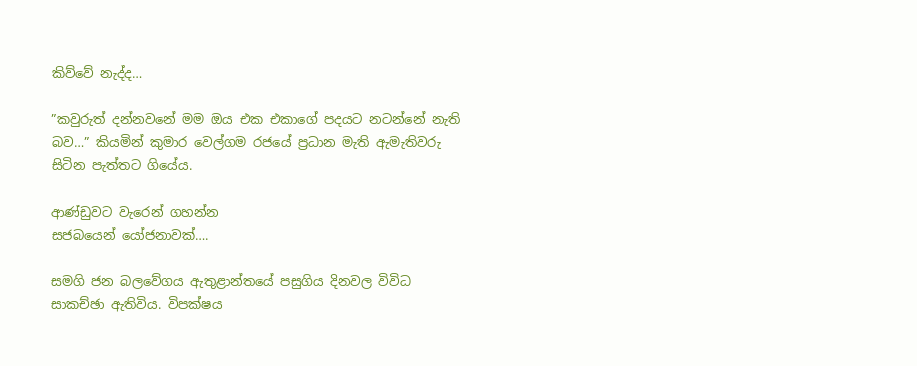කිව්වේ නැද්ද…

”කවුරුත් දන්නවනේ මම ඔය එක එකාගේ පදයට නටන්නේ නැති බව…” කියමින් කුමාර වෙල්ගම රජයේ ප්‍රධාන මැති ඇමැතිවරු සිටින පැත්තට ගියේය.

ආණ්ඩුවට වැරෙන් ගහන්න
සජබයෙන් යෝජනාවක්….

සමගි ජන බලවේගය ඇතුළාන්තයේ පසුගිය දිනවල විවිධ සාකච්ඡා ඇතිවිය. විපක්ෂය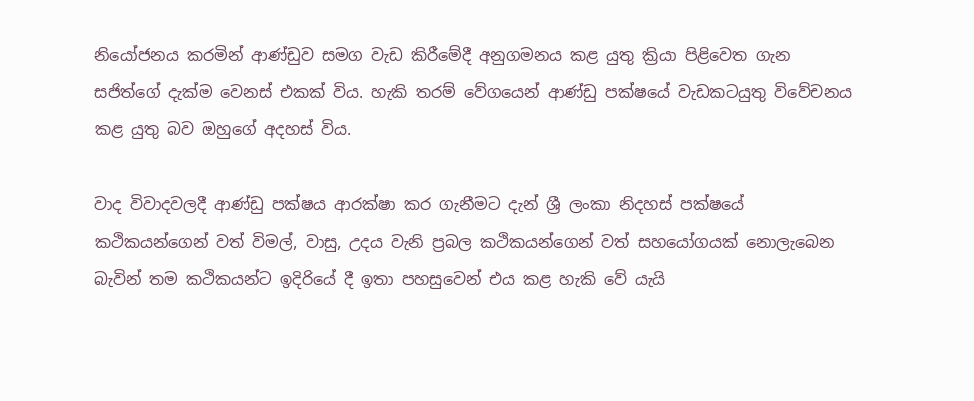නියෝජනය කරමින් ආණ්ඩුව සමග වැඩ කිරීමේදී අනුගමනය කළ යුතු ක්‍රියා පිළිවෙත ගැන සජිත්ගේ දැක්ම වෙනස් එකක් විය. හැකි තරම් වේගයෙන් ආණ්ඩු පක්ෂයේ වැඩකටයුතු විවේචනය කළ යුතු බව ඔහුගේ අදහස් විය.

වාද විවාදවලදී ආණ්ඩු පක්ෂය ආරක්ෂා කර ගැනීමට දැන් ශ්‍රී ලංකා නිදහස් පක්ෂයේ කථිකයන්ගෙන් වත් විමල්, වාසු, උදය වැනි ප්‍රබල කථිකයන්ගෙන් වත් සහයෝගයක් නොලැබෙන බැවින් තම කථිකයන්ට ඉදිරියේ දී ඉතා පහසුවෙන් එය කළ හැකි වේ යැයි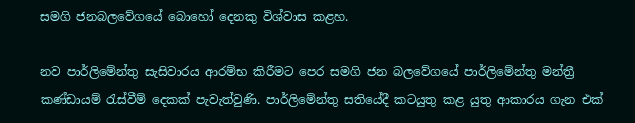සමගි ජනබලවේගයේ බොහෝ දෙනකු විශ්වාස කළහ.

නව පාර්ලිමේන්තු සැසිවාරය ආරම්භ කිරීමට පෙර සමගි ජන බලවේගයේ පාර්ලිමේන්තු මන්ත්‍රී කණ්ඩායම් රැස්වීම් දෙකක් පැවැත්වුණි. පාර්ලිමේන්තු සතියේදී කටයුතු කළ යුතු ආකාරය ගැන එක්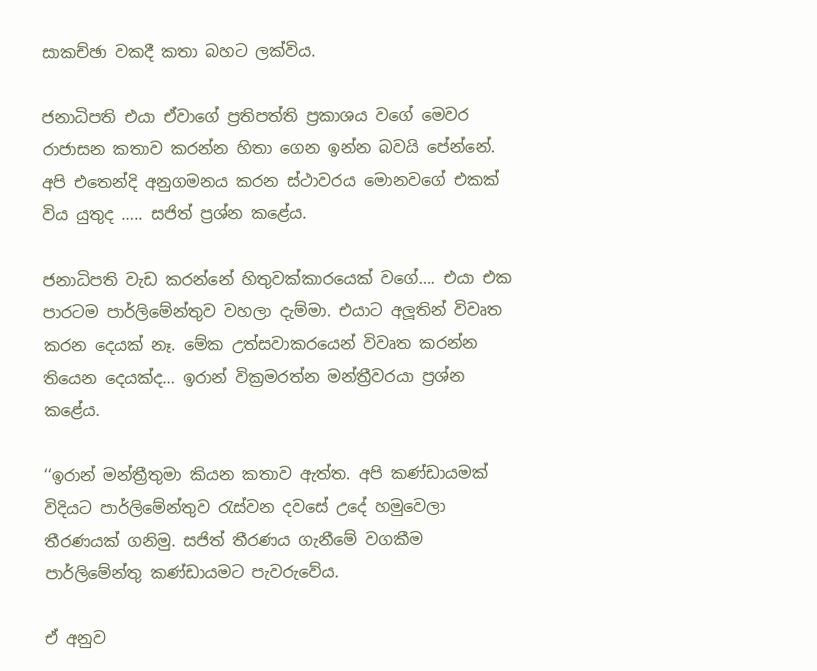සාකච්ඡා වකදී කතා බහට ලක්විය.

ජනාධිපති එයා ඒවාගේ ප්‍රතිපත්ති ප්‍රකාශය වගේ මෙවර රාජාසන කතාව කරන්න හිතා ගෙන ඉන්න බවයි පේන්නේ. අපි එතෙන්දි අනුගමනය කරන ස්ථාවරය මොනවගේ එකක් විය යුතුද ….. සජිත් ප්‍රශ්න කළේය.

ජනාධිපති වැඩ කරන්නේ හිතුවක්කාරයෙක් වගේ…. එයා එක පාරටම පාර්ලිමේන්තුව වහලා දැම්මා. එයාට අලූතින් විවෘත කරන දෙයක් නෑ. මේක උත්සවාකරයෙන් විවෘත කරන්න තියෙන දෙයක්ද… ඉරාන් වික්‍රමරත්න මන්ත්‍රීවරයා ප්‍රශ්න කළේය.

‘‘ඉරාන් මන්ත්‍රීතුමා කියන කතාව ඇත්ත. අපි කණ්ඩායමක් විදියට පාර්ලිමේන්තුව රැස්වන දවසේ උදේ හමුවෙලා තීරණයක් ගනිමු. සජිත් තීරණය ගැනීමේ වගකීම පාර්ලිමේන්තු කණ්ඩායමට පැවරුවේය.

ඒ අනුව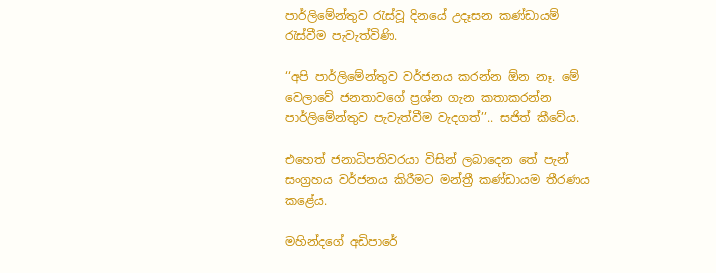පාර්ලිමේන්තුව රැස්වූ දිනයේ උදෑසන කණ්ඩායම් රැස්වීම පැවැත්විණි.

‘‘අපි පාර්ලිමේන්තුව වර්ජනය කරන්න ඕන නෑ. මේ වෙලාවේ ජනතාවගේ ප්‍රශ්න ගැන කතාකරන්න පාර්ලිමේන්තුව පැවැත්වීම වැදගත්’’.. සජිත් කීවේය.

එහෙත් ජනාධිපතිවරයා විසින් ලබාදෙන තේ පැන් සංග්‍රහය වර්ජනය කිරීමට මන්ත්‍රී කණ්ඩායම තීරණය කළේය.

මහින්දගේ අඩිපාරේ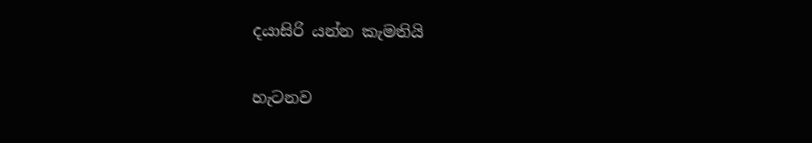දයාසිරි යන්න කැමතියි

හැටනව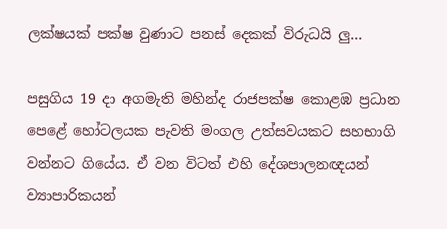ලක්ෂයක් පක්ෂ වුණාට පනස් දෙකක් විරුධයි ලු…

පසුගිය 19 දා අගමැති මහින්ද රාජපක්ෂ කොළඹ ප්‍රධාන පෙළේ හෝටලයක පැවති මංගල උත්සවයකට සහභාගි වන්නට ගියේය. ඒ වන විටත් එහි දේශපාලනඥයන් ව්‍යාපාරිකයන්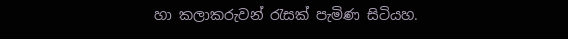හා කලාකරුවන් රැසක් පැමිණ සිටියහ.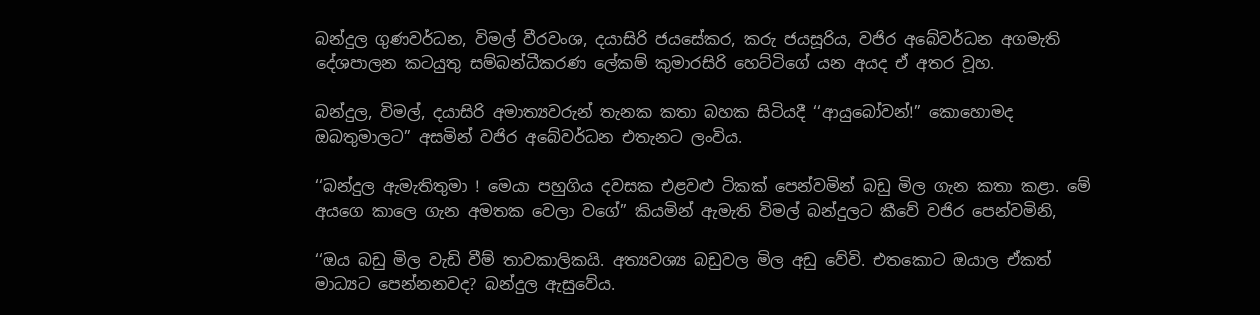බන්දුල ගුණවර්ධන, විමල් වීරවංශ, දයාසිරි ජයසේකර, කරු ජයසූරිය, වජිර අබේවර්ධන අගමැති දේශපාලන කටයුතු සම්බන්ධීකරණ ලේකම් කුමාරසිරි හෙට්ටිගේ යන අයද ඒ අතර වූහ.

බන්දුල, විමල්, දයාසිරි අමාත්‍යවරුන් තැනක කතා බහක සිටියදී ‘‘ආයුබෝවන්!” කොහොමද ඔබතුමාලට” අසමින් වජිර අබේවර්ධන එතැනට ලංවිය.

‘‘බන්දුල ඇමැතිතුමා ! මෙයා පහුගිය දවසක එළවළු ටිකක් පෙන්වමින් බඩු මිල ගැන කතා කළා. මේ අයගෙ කාලෙ ගැන අමතක වෙලා වගේ” කියමින් ඇමැති විමල් බන්දුලට කීවේ වජිර පෙන්වමිනි,

‘‘ඔය බඩු මිල වැඩි වීම් තාවකාලිකයි. අත්‍යවශ්‍ය බඩුවල මිල අඩු වේවි. එතකොට ඔයාල ඒකත් මාධ්‍යට පෙන්නනවද? බන්දුල ඇසුවේය.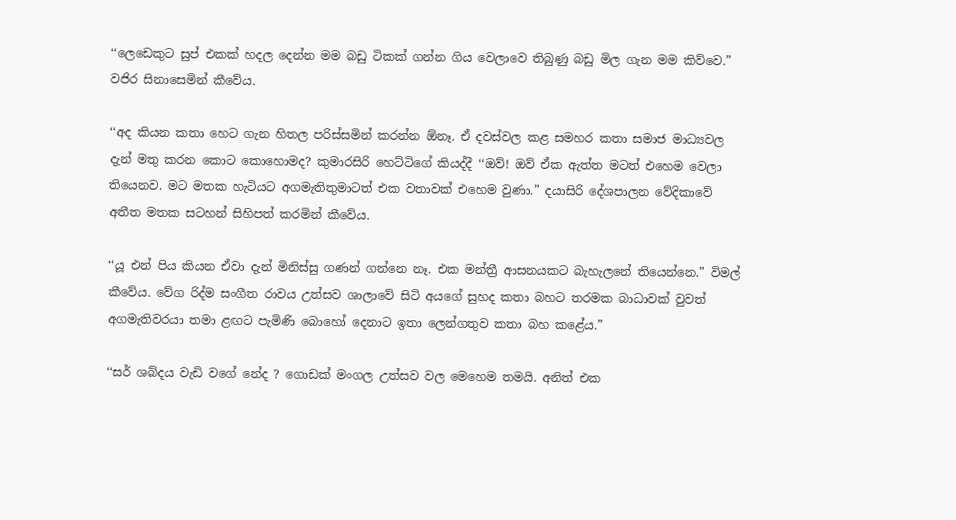‘‘ලෙඩෙකුට සුප් එකක් හදල දෙන්න මම බඩු ටිකක් ගන්න ගිය වෙලාවෙ තිබුණු බඩු මිල ගැන මම කිව්වෙ.” වජිර සිනාසෙමින් කීවේය.

‘‘අද කියන කතා හෙට ගැන හිතල පරිස්සමින් කරන්න ඕනෑ. ඒ දවස්වල කළ සමහර කතා සමාජ මාධ්‍යවල දැන් මතු කරන කොට කොහොමද? කුමාරසිරි හෙට්ටිගේ කියද්දී ‘‘ඔව්! ඔව් ඒක ඇත්ත මටත් එහෙම වෙලා තියෙනව. මට මතක හැටියට අගමැතිතුමාටත් එක වතාවක් එහෙම වුණා.” දයාසිරි දේශපාලන වේදිකාවේ අතීත මතක සටහන් සිහිපත් කරමින් කීවේය.

‘‘යූ එන් පිය කියන ඒවා දැන් මිනිස්සු ගණන් ගන්නෙ නෑ. එක මන්ත්‍රී ආසනයකට බැහැලනේ තියෙන්නෙ.” විමල් කීවේය. වේග රිද්ම සංගීත රාවය උත්සව ශාලාවේ සිටි අයගේ සුහද කතා බහට තරමක බාධාවක් වුවත් අගමැතිවරයා තමා ළඟට පැමිණි බොහෝ දෙනාට ඉතා ලෙන්ගතුව කතා බහ කළේය.”

‘‘සර් ශබ්දය වැඩි වගේ නේද ? ගොඩක් මංගල උත්සව වල මෙහෙම තමයි. අනිත් එක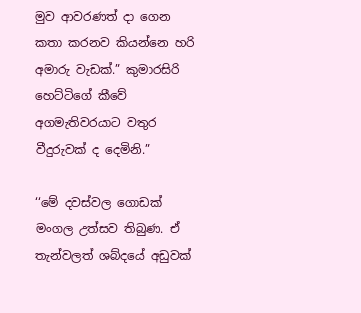මුව ආවරණත් දා ගෙන කතා කරනව කියන්නෙ හරි අමාරු වැඩක්.” කුමාරසිරි හෙට්ටිගේ කීවේ අගමැතිවරයාට වතුර වීදුරුවක් ද දෙමිනි.”

‘‘මේ දවස්වල ගොඩක් මංගල උත්සව තිබුණ. ඒ තැන්වලත් ශබ්දයේ අඩුවක්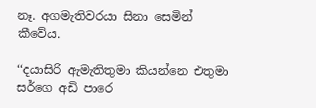නෑ. අගමැතිවරයා සිනා සෙමින් කීවේය.

‘‘දයාසිරි ඇමැතිතුමා කියන්නෙ එතුමා සර්ගෙ අඩි පාරෙ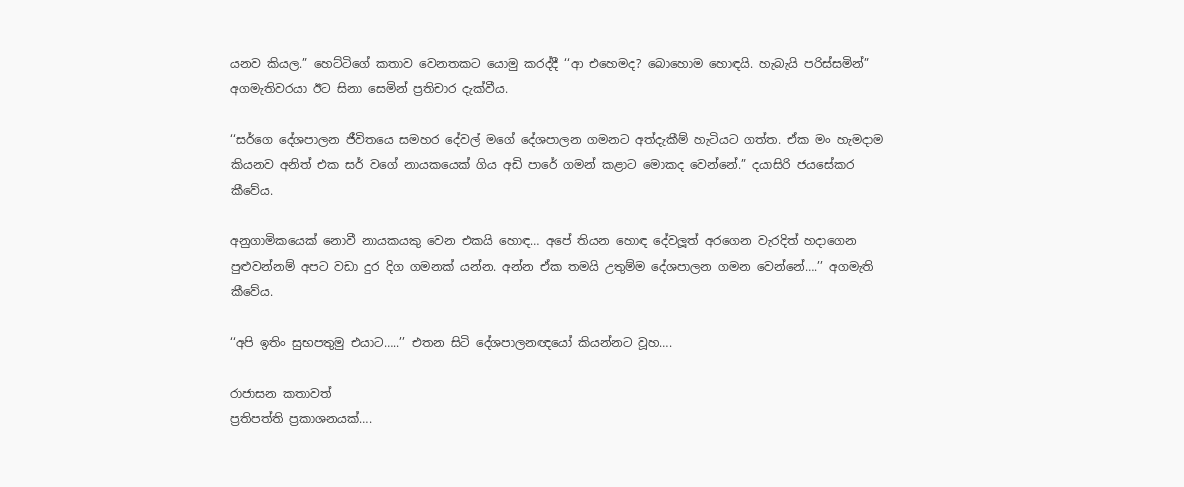යනව කියල.” හෙට්ටිගේ කතාව වෙනතකට යොමු කරද්දී ‘‘ආ එහෙමද? බොහොම හොඳයි. හැබැයි පරිස්සමින්” අගමැතිවරයා ඊට සිනා සෙමින් ප්‍රතිචාර දැක්වීය.

‘‘සර්ගෙ දේශපාලන ජීවිතයෙ සමහර දේවල් මගේ දේශපාලන ගමනට අත්දැකීම් හැටියට ගත්ත. ඒක මං හැමදාම කියනව අනිත් එක සර් වගේ නායකයෙක් ගිය අඩි පාරේ ගමන් කළාට මොකද වෙන්නේ.” දයාසිරි ජයසේකර කීවේය.

අනුගාමිකයෙක් නොවී නායකයකු වෙන එකයි හොඳ… අපේ තියන හොඳ දේවලූත් අරගෙන වැරදිත් හදාගෙන පුළුවන්නම් අපට වඩා දුර දිග ගමනක් යන්න. අන්න ඒක තමයි උතුම්ම දේශපාලන ගමන වෙන්නේ….’’ අගමැති කීවේය.

‘‘අපි ඉතිං සුභපතුමු එයාට…..’’ එතන සිටි දේශපාලනඥයෝ කියන්නට වූහ….

රාජාසන කතාවත්
ප්‍රතිපත්ති ප්‍රකාශනයක්….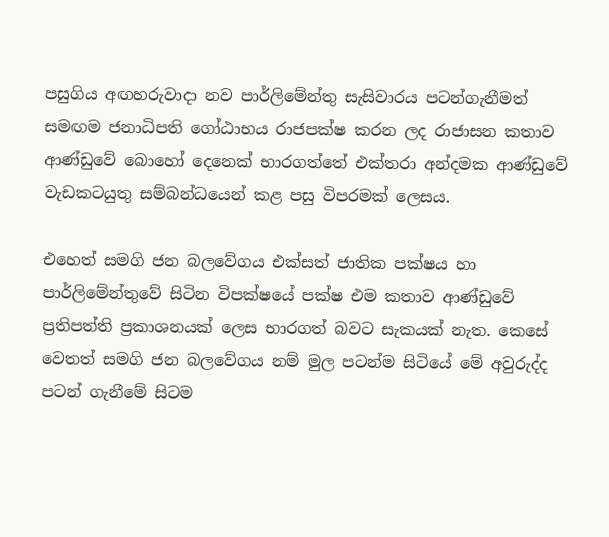පසුගිය අඟහරුවාදා නව පාර්ලිමේන්තු සැසිවාරය පටන්ගැනීමත් සමඟම ජනාධිපති ගෝඨාභය රාජපක්ෂ කරන ලද රාජාසන කතාව ආණ්ඩුවේ බොහෝ දෙනෙක් භාරගත්තේ එක්තරා අන්දමක ආණ්ඩුවේ වැඩකටයුතු සම්බන්ධයෙන් කළ පසු විපරමක් ලෙසය.

එහෙත් සමගි ජන බලවේගය එක්සත් ජාතික පක්ෂය හා පාර්ලිමේන්තුවේ සිටින විපක්ෂයේ පක්ෂ එම කතාව ආණ්ඩුවේ ප්‍රතිපත්ති ප්‍රකාශනයක් ලෙස භාරගත් බවට සැකයක් නැත. කෙසේ වෙතත් සමගි ජන බලවේගය නම් මුල පටන්ම සිටියේ මේ අවුරුද්ද පටන් ගැනීමේ සිටම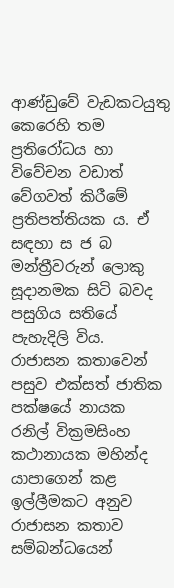ආණ්ඩුවේ වැඩකටයුතු කෙරෙහි තම ප්‍රතිරෝධය හා විවේචන වඩාත් වේගවත් කිරීමේ ප්‍රතිපත්තියක ය. ඒ සඳහා ස ජ බ මන්ත්‍රීවරුන් ලොකු සූදානමක සිටි බවද පසුගිය සතියේ පැහැදිලි විය. රාජාසන කතාවෙන් පසුව එක්සත් ජාතික පක්ෂයේ නායක රනිල් වික්‍රමසිංහ කථානායක මහින්ද යාපාගෙන් කළ ඉල්ලීමකට අනුව රාජාසන කතාව සම්බන්ධයෙන්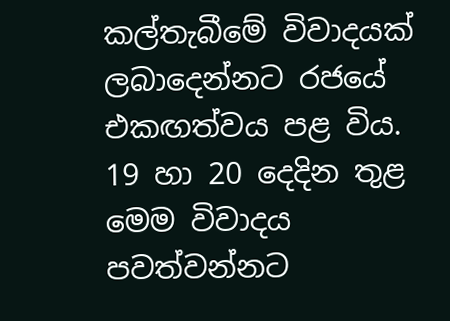කල්තැබීමේ විවාදයක් ලබාදෙන්නට රජයේ එකඟත්වය පළ විය. 19 හා 20 දෙදින තුළ මෙම විවාදය පවත්වන්නට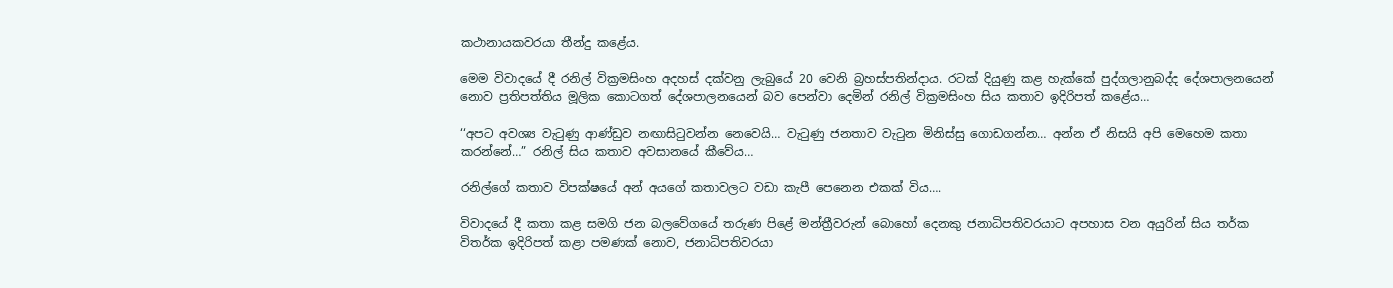කථානායකවරයා තීන්දු කළේය.

මෙම විවාදයේ දී රනිල් වික්‍රමසිංහ අදහස් දක්වනු ලැබුයේ 20 වෙනි බ්‍රහස්පතින්දාය. රටක් දියුණු කළ හැක්කේ පුද්ගලානුබද්ද දේශපාලනයෙන් නොව ප්‍රතිපත්තිය මූලික කොටගත් දේශපාලනයෙන් බව පෙන්වා දෙමින් රනිල් වික්‍රමසිංහ සිය කතාව ඉදිරිපත් කළේය…

‘‘අපට අවශ්‍ය වැටුණු ආණ්ඩුව නඟාසිටුවන්න නෙවෙයි… වැටුණු ජනතාව වැටුන මිනිස්සු ගොඩගන්න… අන්න ඒ නිසයි අපි මෙහෙම කතා කරන්නේ…” රනිල් සිය කතාව අවසානයේ කීවේය…

රනිල්ගේ කතාව විපක්ෂයේ අන් අයගේ කතාවලට වඩා කැපී පෙනෙන එකක් විය….

විවාදයේ දී කතා කළ සමගි ජන බලවේගයේ තරුණ පිළේ මන්ත්‍රීවරුන් බොහෝ දෙනකු ජනාධිපතිවරයාට අපහාස වන අයුරින් සිය තර්ක විතර්ක ඉදිරිපත් කළා පමණක් නොව, ජනාධිපතිවරයා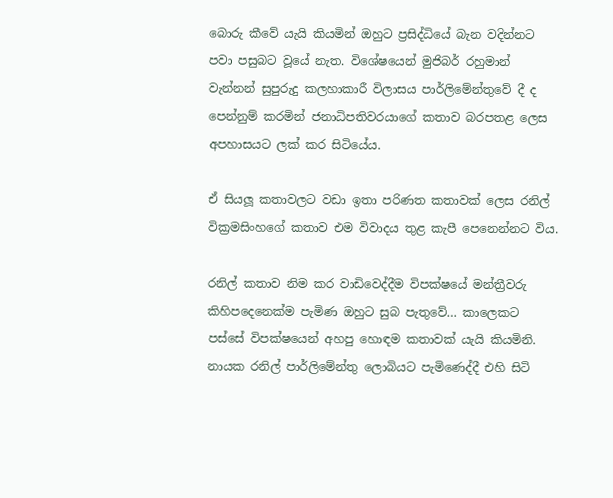බොරු කීවේ යැයි කියමින් ඔහුට ප්‍රසිද්ධියේ බැන වදින්නට පවා පසුබට වූයේ නැත. විශේෂයෙන් මුජිබර් රහුමාන් වැන්නන් සුපුරුදු කලහාකාරී විලාසය පාර්ලිමේන්තුවේ දී ද පෙන්නුම් කරමින් ජනාධිපතිවරයාගේ කතාව බරපතළ ලෙස අපහාසයට ලක් කර සිටියේය.

ඒ සියලූ කතාවලට වඩා ඉතා පරිණත කතාවක් ලෙස රනිල් වික්‍රමසිංහගේ කතාව එම විවාදය තුළ කැපී පෙනෙන්නට විය.

රනිල් කතාව නිම කර වාඩිවෙද්දීම විපක්ෂයේ මන්ත්‍රීවරු කිහිපදෙනෙක්ම පැමිණ ඔහුට සුබ පැතුවේ… කාලෙකට පස්සේ විපක්ෂයෙන් අහපු හොඳම කතාවක් යැයි කියමිනි. නායක රනිල් පාර්ලිමේන්තු ලොබියට පැමිණෙද්දී එහි සිටි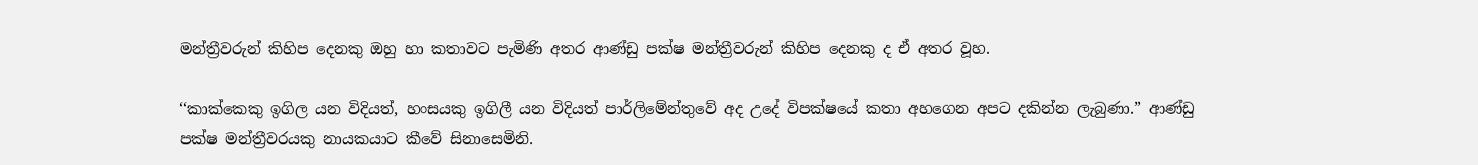මන්ත්‍රීවරුන් කිහිප දෙනකු ඔහු හා කතාවට පැමිණි අතර ආණ්ඩු පක්ෂ මන්ත්‍රීවරුන් කිහිප දෙනකු ද ඒ අතර වූහ.

‘‘කාක්කෙකු ඉගිල යන විදියත්, හංසයකු ඉගිලී යන විදියත් පාර්ලිමේන්තුවේ අද උදේ විපක්ෂයේ කතා අහගෙන අපට දකින්න ලැබුණා.” ආණ්ඩු පක්ෂ මන්ත්‍රීවරයකු නායකයාට කීවේ සිනාසෙමිනි.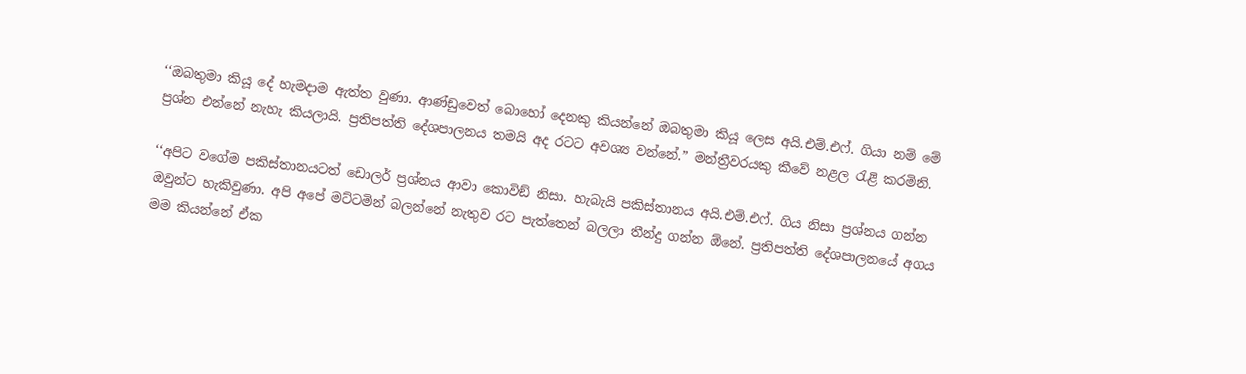‘‘ඔබතුමා කියූ දේ හැමදාම ඇත්ත වුණා. ආණ්ඩුවෙත් බොහෝ දෙනකු කියන්නේ ඔබතුමා කියූ ලෙස අයි.එම්.එෆ්. ගියා නම් මේ ප්‍රශ්න එන්නේ නැහැ කියලායි. ප්‍රතිපත්ති දේශපාලනය තමයි අද රටට අවශ්‍ය වන්නේ.” මන්ත්‍රීවරයකු කීවේ නළල රැළි කරමිනි.

‘‘අපිට වගේම පකිස්තානයටත් ඩොලර් ප්‍රශ්නය ආවා කොවිඞ් නිසා. හැබැයි පකිස්තානය අයි.එම්.එෆ්. ගිය නිසා ප්‍රශ්නය ගන්න ඔවුන්ට හැකිවුණා. අපි අපේ මට්ටමින් බලන්නේ නැතුව රට පැත්තෙන් බලලා තීන්දු ගන්න ඕනේ. ප්‍රතිපත්ති දේශපාලනයේ අගය මම කියන්නේ ඒක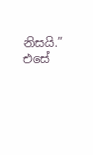නිසයි.” එසේ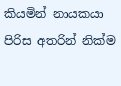කියමින් නායකයා පිරිස අතරින් නික්ම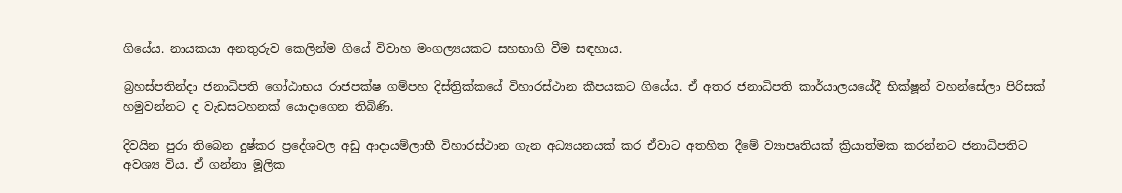ගියේය. නායකයා අනතුරුව කෙලින්ම ගියේ විවාහ මංගල්‍යයකට සහභාගි වීම සඳහාය.

බ්‍රහස්පතින්දා ජනාධිපති ගෝඨාභය රාජපක්ෂ ගම්පහ දිස්ත්‍රික්කයේ විහාරස්ථාන කීපයකට ගියේය. ඒ අතර ජනාධිපති කාර්යාලයයේදී භික්ෂූන් වහන්සේලා පිරිසක් හමුවන්නට ද වැඩසටහනක් යොදාගෙන තිබිණි.

දිවයින පුරා තිබෙන දුෂ්කර ප්‍රදේශවල අඩු ආදායම්ලාභී විහාරස්ථාන ගැන අධ්‍යයනයක් කර ඒවාට අතහිත දීමේ ව්‍යාපෘතියක් ක්‍රියාත්මක කරන්නට ජනාධිපතිට අවශ්‍ය විය. ඒ ගන්නා මූලික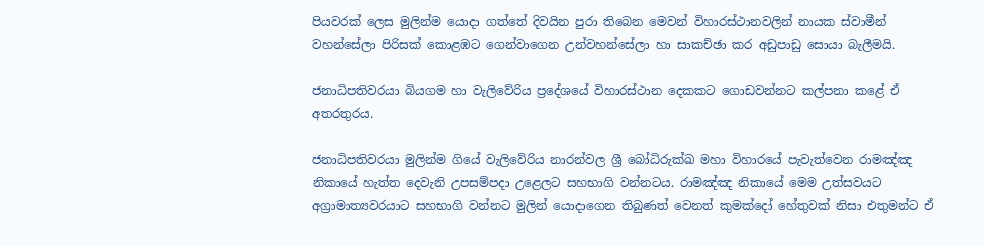පියවරක් ලෙස මුලින්ම යොදා ගත්තේ දිවයින පුරා තිබෙන මෙවන් විහාරස්ථානවලින් නායක ස්වාමීන් වහන්සේලා පිරිසක් කොළඹට ගෙන්වාගෙන උන්වහන්සේලා හා සාකච්ඡා කර අඩුපාඩු සොයා බැලීමයි.

ජනාධිපතිවරයා බියගම හා වැලිවේරිය ප්‍රදේශයේ විහාරස්ථාන දෙකකට ගොඩවන්නට කල්පනා කළේ ඒ අතරතුරය.

ජනාධිපතිවරයා මුලින්ම ගියේ වැලිවේරිය නාරන්වල ශ්‍රී බෝධිරුක්ඛ මහා විහාරයේ පැවැත්වෙන රාමඤ්ඤ නිකායේ හැත්ත දෙවැනි උපසම්පදා උළෙලට සහභාගි වන්නටය. රාමඤ්ඤ නිකායේ මෙම උත්සවයට අග්‍රාමාත්‍යවරයාට සහභාගි වන්නට මුලින් යොදාගෙන තිබුණත් වෙනත් කුමක්දෝ හේතුවක් නිසා එතුමන්ට ඒ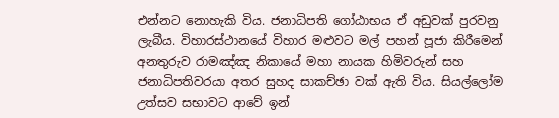එන්නට නොහැකි විය. ජනාධිපති ගෝඨාභය ඒ අඩුවක් පුරවනු ලැබීය. විහාරස්ථානයේ විහාර මළුවට මල් පහන් පූජා කිරීමෙන් අනතුරුව රාමඤ්ඤ නිකායේ මහා නායක හිමිවරුන් සහ ජනාධිපතිවරයා අතර සුහද සාකච්ඡා වක් ඇති විය. සියල්ලෝම උත්සව සභාවට ආවේ ඉන්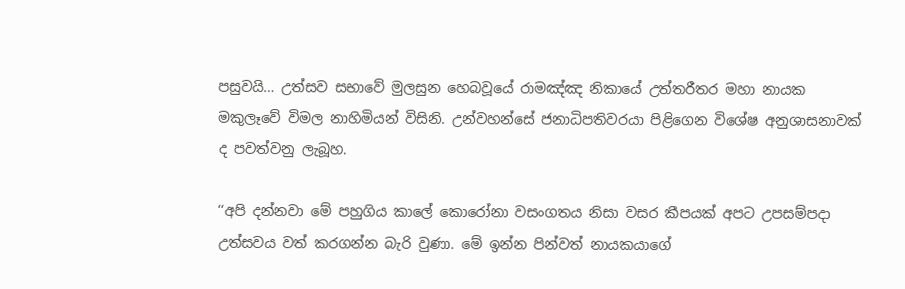පසුවයි… උත්සව සභාවේ මුලසුන හෙබවූයේ රාමඤ්ඤ නිකායේ උත්තරීතර මහා නායක මකුලෑවේ විමල නාහිමියන් විසිනි. උන්වහන්සේ ජනාධිපතිවරයා පිළිගෙන විශේෂ අනුශාසනාවක් ද පවත්වනු ලැබූහ.

‘‘අපි දන්නවා මේ පහුගිය කාලේ කොරෝනා වසංගතය නිසා වසර කීපයක් අපට උපසම්පදා උත්සවය වත් කරගන්න බැරි වුණා. මේ ඉන්න පින්වත් නායකයාගේ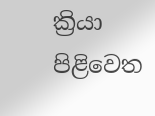ක්‍රියා පිළිවෙත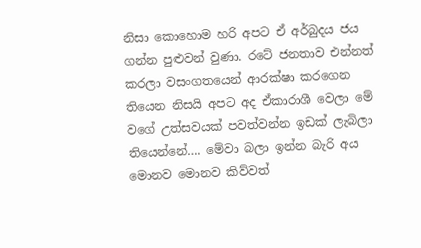නිසා කොහොම හරි අපට ඒ අර්බුදය ජය ගන්න පුළුවන් වුණා. රටේ ජනතාව එන්නත් කරලා වසංගතයෙන් ආරක්ෂා කරගෙන තියෙන නිසයි අපට අද ඒකාරාශී වෙලා මේ වගේ උත්සවයක් පවත්වන්න ඉඩක් ලැබිලා තියෙන්නේ…. මේවා බලා ඉන්න බැරි අය මොනව මොනව කිව්වත්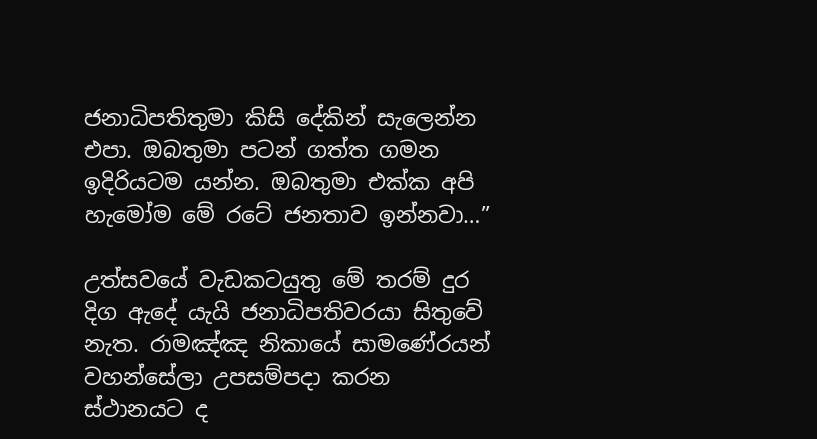ජනාධිපතිතුමා කිසි දේකින් සැලෙන්න එපා. ඔබතුමා පටන් ගත්ත ගමන ඉදිරියටම යන්න. ඔබතුමා එක්ක අපි හැමෝම මේ රටේ ජනතාව ඉන්නවා…”

උත්සවයේ වැඩකටයුතු මේ තරම් දුර දිග ඇදේ යැයි ජනාධිපතිවරයා සිතුවේ නැත. රාමඤ්ඤ නිකායේ සාමණේරයන් වහන්සේලා උපසම්පදා කරන ස්ථානයට ද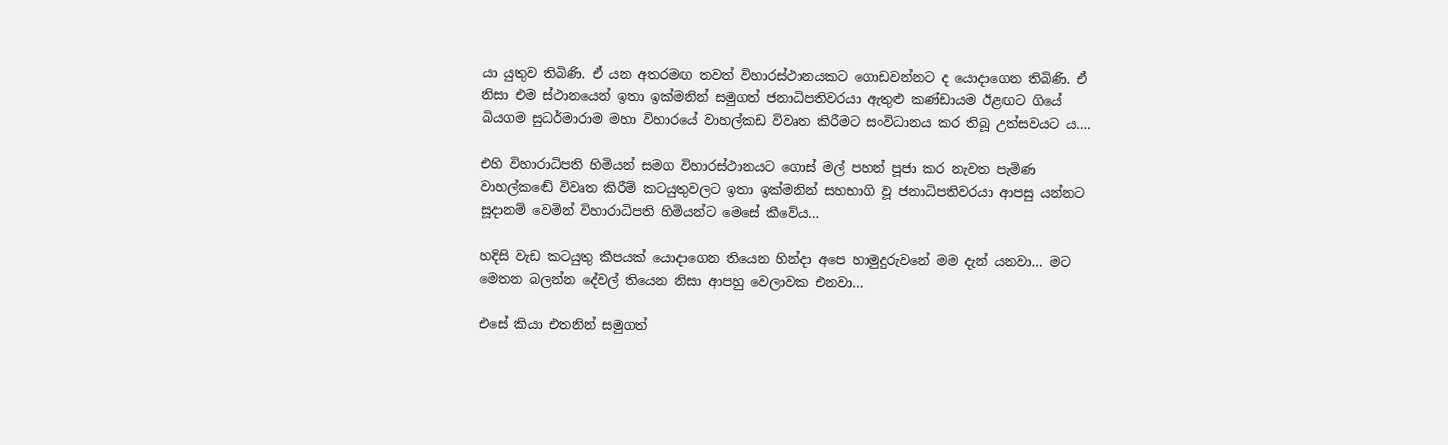යා යුතුව තිබිණි. ඒ යන අතරමඟ තවත් විහාරස්ථානයකට ගොඩවන්නට ද යොදාගෙන තිබිණි. ඒ නිසා එම ස්ථානයෙන් ඉතා ඉක්මනින් සමුගත් ජනාධිපතිවරයා ඇතුළු කණ්ඩායම ඊළඟට ගියේ බියගම සුධර්මාරාම මහා විහාරයේ වාහල්කඩ විවෘත කිරීමට සංවිධානය කර තිබූ උත්සවයට ය….

එහි විහාරාධිපති හිමියන් සමග විහාරස්ථානයට ගොස් මල් පහන් පූජා කර නැවත පැමිණ වාහල්කඬේ විවෘත කිරීම් කටයුතුවලට ඉතා ඉක්මනින් සහභාගි වූ ජනාධිපතිවරයා ආපසු යන්නට සූදානම් වෙමින් විහාරාධිපති හිමියන්ට මෙසේ කීවේය…

හදිසි වැඩ කටයුතු කීපයක් යොදාගෙන තියෙන හින්දා අපෙ හාමුදුරුවනේ මම දැන් යනවා… මට මෙතන බලන්න දේවල් තියෙන නිසා ආපහු වෙලාවක එනවා…

එසේ කියා එතනින් සමුගත්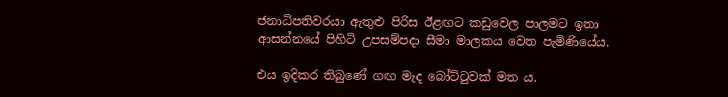ජනාධිපතිවරයා ඇතුළු පිරිස ඊළඟට කඩුවෙල පාලමට ඉතා ආසන්නයේ පිහිටි උපසම්පදා සීමා මාලකය වෙත පැමිණියේය.

එය ඉදිකර තිබුණේ ගඟ මැද බෝට්ටුවක් මත ය.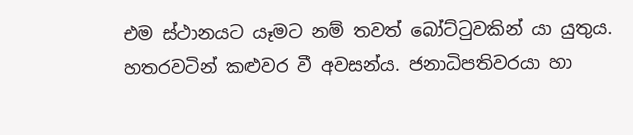එම ස්ථානයට යෑමට නම් තවත් බෝට්ටුවකින් යා යුතුය. හතරවටින් කළුවර වී අවසන්ය. ජනාධිපතිවරයා හා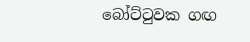බෝට්ටුවක ගඟ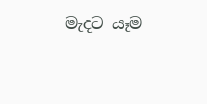මැදට යෑම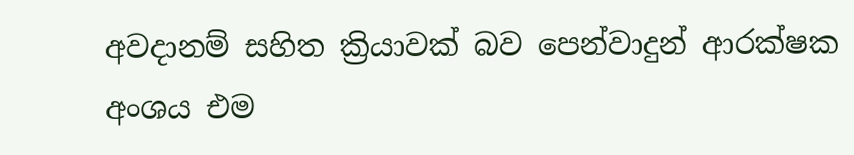අවදානම් සහිත ක්‍රියාවක් බව පෙන්වාදුන් ආරක්ෂක අංශය එම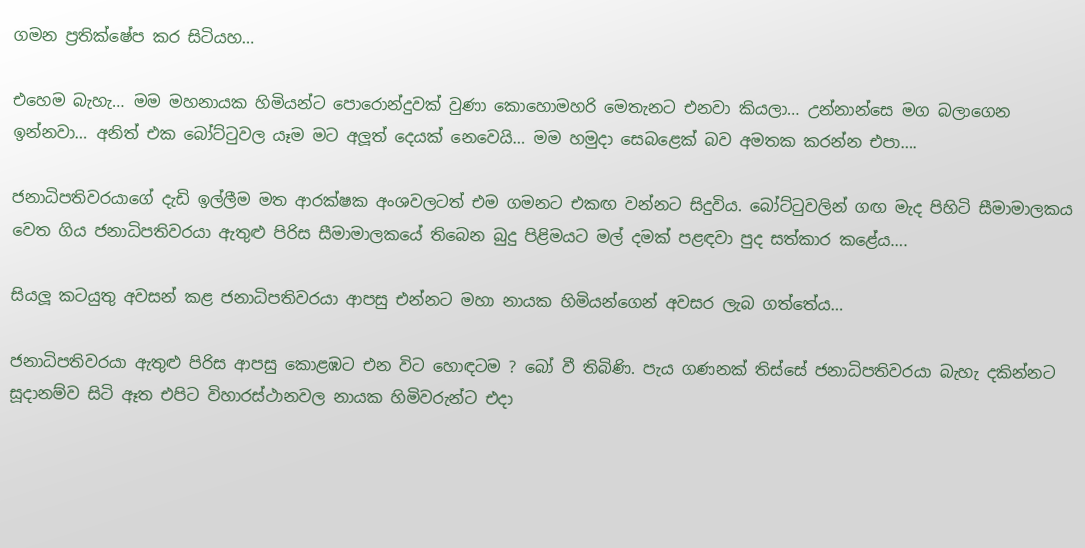ගමන ප්‍රතික්ෂේප කර සිටියහ…

එහෙම බැහැ… මම මහනායක හිමියන්ට පොරොන්දුවක් වුණා කොහොමහරි මෙතැනට එනවා කියලා… උන්නාන්සෙ මග බලාගෙන ඉන්නවා… අනිත් එක බෝට්ටුවල යෑම මට අලූත් දෙයක් නෙවෙයි… මම හමුදා සෙබළෙක් බව අමතක කරන්න එපා….

ජනාධිපතිවරයාගේ දැඩි ඉල්ලීම මත ආරක්ෂක අංශවලටත් එම ගමනට එකඟ වන්නට සිදුවිය. බෝට්ටුවලින් ගඟ මැද පිහිටි සීමාමාලකය වෙත ගිය ජනාධිපතිවරයා ඇතුළු පිරිස සීමාමාලකයේ තිබෙන බුදු පිළිමයට මල් දමක් පළඳවා පුද සත්කාර කළේය….

සියලූ කටයුතු අවසන් කළ ජනාධිපතිවරයා ආපසු එන්නට මහා නායක හිමියන්ගෙන් අවසර ලැබ ගත්තේය…

ජනාධිපතිවරයා ඇතුළු පිරිස ආපසු කොළඹට එන විට හොඳටම ? බෝ වී තිබිණි. පැය ගණනක් තිස්සේ ජනාධිපතිවරයා බැහැ දකින්නට සූදානම්ව සිටි ඈත එපිට විහාරස්ථානවල නායක හිමිවරුන්ට එදා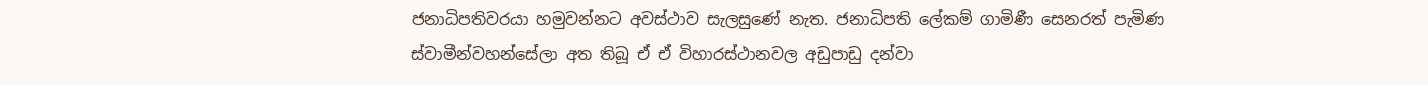ජනාධිපතිවරයා හමුවන්නට අවස්ථාව සැලසුණේ නැත. ජනාධිපති ලේකම් ගාමිණී සෙනරත් පැමිණ ස්වාමීන්වහන්සේලා අත තිබූ ඒ ඒ විහාරස්ථානවල අඩුපාඩු දන්වා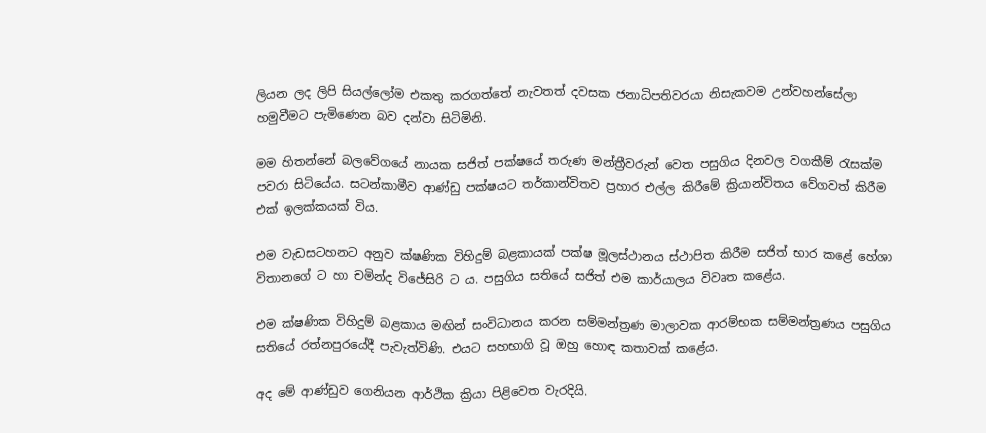ලියන ලද ලිපි සියල්ලෝම එකතු කරගත්තේ නැවතත් දවසක ජනාධිපතිවරයා නිසැකවම උන්වහන්සේලා හමුවීමට පැමිණෙන බව දන්වා සිටිමිනි.

මම හිතන්නේ බලවේගයේ නායක සජිත් පක්ෂයේ තරුණ මන්ත්‍රීවරුන් වෙත පසුගිය දිනවල වගකීම් රැසක්ම පවරා සිටියේය. සටන්කාමීව ආණ්ඩු පක්ෂයට තර්කාන්විතව ප්‍රහාර එල්ල කිරීමේ ක්‍රියාන්විතය වේගවත් කිරීම එක් ඉලක්කයක් විය.

එම වැඩසටහනට අනුව ක්ෂණික විහිදුම් බළකායක් පක්ෂ මූලස්ථානය ස්ථාපිත කිරීම සජිත් භාර කළේ හේශා විතානගේ ට හා චමින්ද විජේසිරි ට ය. පසුගිය සතියේ සජිත් එම කාර්යාලය විවෘත කළේය.

එම ක්ෂණික විහිදුම් බළකාය මඟින් සංවිධානය කරන සම්මන්ත්‍රණ මාලාවක ආරම්භක සම්මන්ත්‍රණය පසුගිය සතියේ රත්නපුරයේදී පැවැත්විණි. එයට සහභාගි වූ ඔහු හොඳ කතාවක් කළේය.

අද මේ ආණ්ඩුව ගෙනියන ආර්ථික ක්‍රියා පිළිවෙත වැරදියි.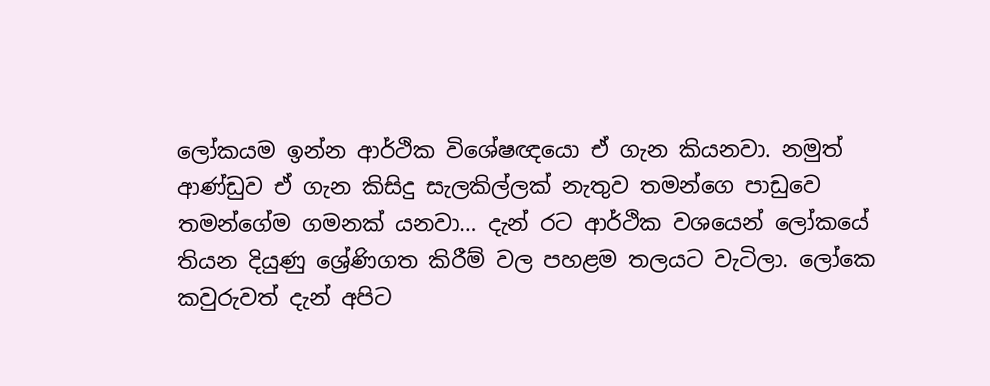ලෝකයම ඉන්න ආර්ථික විශේෂඥයො ඒ ගැන කියනවා. නමුත් ආණ්ඩුව ඒ ගැන කිසිදු සැලකිල්ලක් නැතුව තමන්ගෙ පාඩුවෙ තමන්ගේම ගමනක් යනවා… දැන් රට ආර්ථික වශයෙන් ලෝකයේ තියන දියුණු ශ්‍රේණිගත කිරීම් වල පහළම තලයට වැටිලා. ලෝකෙ කවුරුවත් දැන් අපිට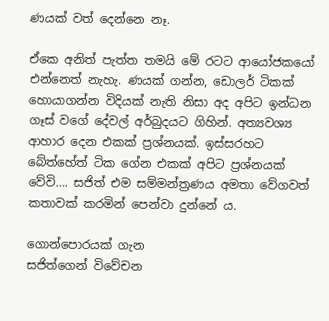ණයක් වත් දෙන්නෙ නෑ.

ඒකෙ අනිත් පැත්ත තමයි මේ රටට ආයෝජකයෝ එන්නෙත් නැහැ. ණයක් ගන්න, ඩොලර් ටිකක් හොයාගන්න විදියක් නැති නිසා අද අපිට ඉන්ධන ගෑස් වගේ දේවල් අර්බුදයට ගිහින්. අත්‍යවශ්‍ය ආහාර දෙන එකක් ප්‍රශ්නයක්. ඉස්සරහට බේත්හේත් ටික ගේන එකක් අපිට ප්‍රශ්නයක් වේවි…. සජිත් එම සම්මන්ත්‍රණය අමතා වේගවත් කතාවක් කරමින් පෙන්වා දුන්නේ ය.

ගොන්පොරයක් ගැන
සජිත්ගෙන් විවේචන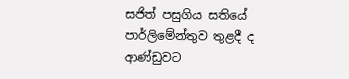සජිත් පසුගිය සතියේ පාර්ලිමේන්තුව තුළදී ද ආණ්ඩුවට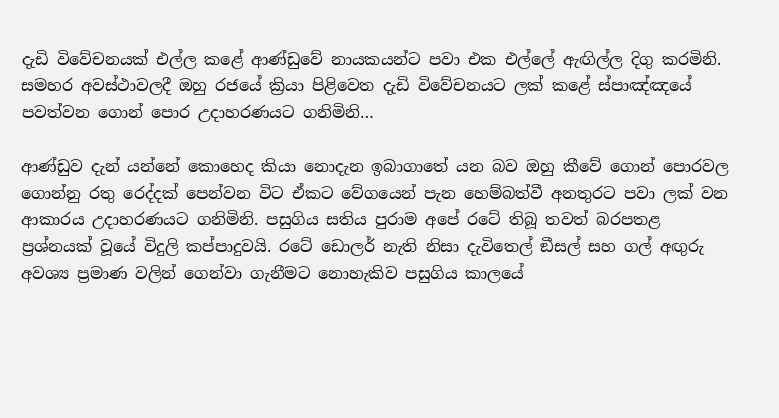දැඩි විවේචනයක් එල්ල කළේ ආණ්ඩුවේ නායකයන්ට පවා එක එල්ලේ ඇඟිල්ල දිගු කරමිනි. සමහර අවස්ථාවලදී ඔහු රජයේ ක්‍රියා පිළිවෙත දැඩි විවේචනයට ලක් කළේ ස්පාඤ්ඤයේ පවත්වන ගොන් පොර උදාහරණයට ගනිමිනි…

ආණ්ඩුව දැන් යන්නේ කොහෙද කියා නොදැන ඉබාගාතේ යන බව ඔහු කීවේ ගොන් පොරවල ගොන්නු රතු රෙද්දක් පෙන්වන විට ඒකට වේගයෙන් පැන හෙම්බත්වී අනතුරට පවා ලක් වන ආකාරය උදාහරණයට ගනිමිනි. පසුගිය සතිය පුරාම අපේ රටේ තිබූ තවත් බරපතළ ප්‍රශ්නයක් වූයේ විදුලි කප්පාදුවයි. රටේ ඩොලර් නැති නිසා දැවිතෙල් ඞීසල් සහ ගල් අඟුරු අවශ්‍ය ප්‍රමාණ වලින් ගෙන්වා ගැනීමට නොහැකිව පසුගිය කාලයේ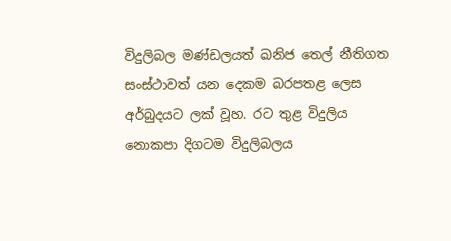විදුලිබල මණ්ඩලයත් ඛනිජ තෙල් නීතිගත සංස්ථාවත් යන දෙකම බරපතළ ලෙස අර්බුදයට ලක් වූහ. රට තුළ විදුලිය නොකපා දිගටම විදුලිබලය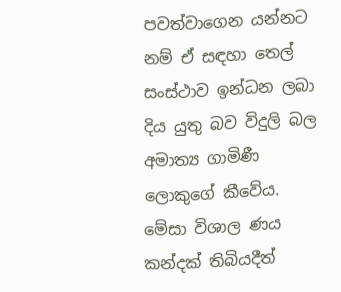පවත්වාගෙන යන්නට නම් ඒ සඳහා තෙල් සංස්ථාව ඉන්ධන ලබා දිය යුතු බව විදුලි බල අමාත්‍ය ගාමිණී ලොකුගේ කීවේය. මේසා විශාල ණය කන්දක් තිබියදීත්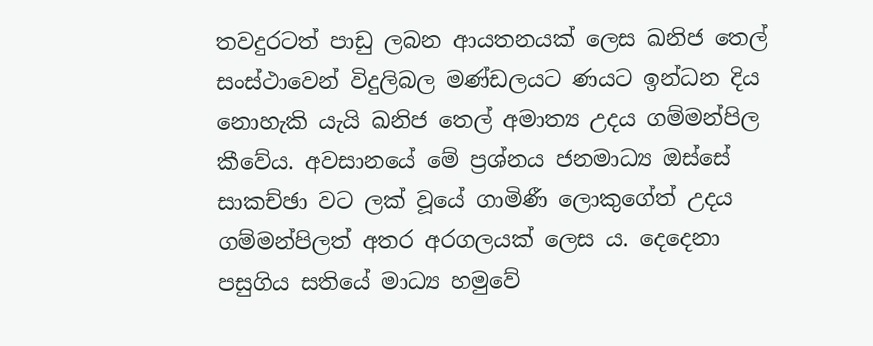තවදුරටත් පාඩු ලබන ආයතනයක් ලෙස ඛනිජ තෙල් සංස්ථාවෙන් විදුලිබල මණ්ඩලයට ණයට ඉන්ධන දිය නොහැකි යැයි ඛනිජ තෙල් අමාත්‍ය උදය ගම්මන්පිල කීවේය. අවසානයේ මේ ප්‍රශ්නය ජනමාධ්‍ය ඔස්සේ සාකච්ඡා වට ලක් වූයේ ගාමිණී ලොකුගේත් උදය ගම්මන්පිලත් අතර අරගලයක් ලෙස ය. දෙදෙනා පසුගිය සතියේ මාධ්‍ය හමුවේ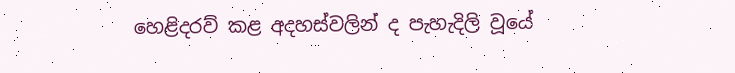හෙළිදරව් කළ අදහස්වලින් ද පැහැදිලි වූයේ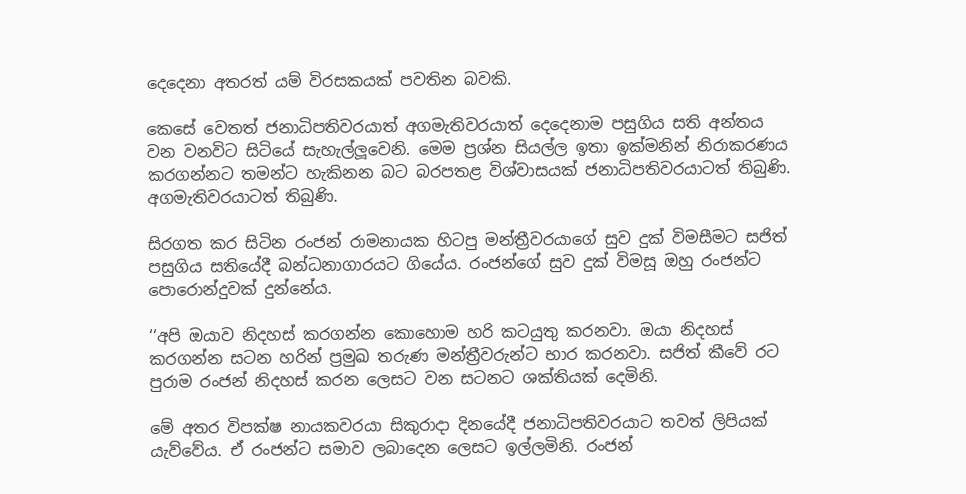දෙදෙනා අතරත් යම් විරසකයක් පවතින බවකි.

කෙසේ වෙතත් ජනාධිපතිවරයාත් අගමැතිවරයාත් දෙදෙනාම පසුගිය සති අන්තය වන වනවිට සිටියේ සැහැල්ලූවෙනි. මෙම ප්‍රශ්න සියල්ල ඉතා ඉක්මනින් නිරාකරණය කරගන්නට තමන්ට හැකිනන බට බරපතළ විශ්වාසයක් ජනාධිපතිවරයාටත් තිබුණි. අගමැතිවරයාටත් තිබුණි.

සිරගත කර සිටින රංජන් රාමනායක හිටපු මන්ත්‍රීවරයාගේ සුව දුක් විමසීමට සජිත් පසුගිය සතියේදී බන්ධනාගාරයට ගියේය. රංජන්ගේ සුව දුක් විමසූ ඔහු රංජන්ට පොරොන්දුවක් දුන්නේය.

‘‘අපි ඔයාව නිදහස් කරගන්න කොහොම හරි කටයුතු කරනවා. ඔයා නිදහස් කරගන්න සටන හරින් ප්‍රමුඛ තරුණ මන්ත්‍රීවරුන්ට භාර කරනවා. සජිත් කීවේ රට පුරාම රංජන් නිදහස් කරන ලෙසට වන සටනට ශක්තියක් දෙමිනි.

මේ අතර විපක්ෂ නායකවරයා සිකුරාදා දිනයේදී ජනාධිපතිවරයාට තවත් ලිපියක් යැව්වේය. ඒ රංජන්ට සමාව ලබාදෙන ලෙසට ඉල්ලමිනි. රංජන්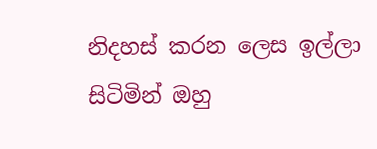නිදහස් කරන ලෙස ඉල්ලා සිටිමින් ඔහු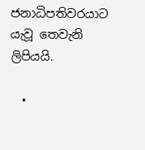ජනාධිපතිවරයාට යැවූ තෙවැනි ලිපියයි.

  •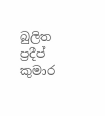බුලිත ප්‍රදීප් කුමාර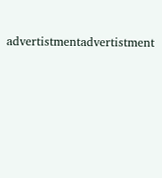advertistmentadvertistment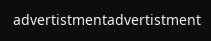advertistmentadvertistment